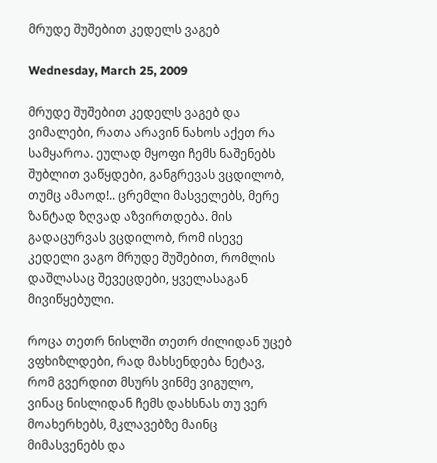მრუდე შუშებით კედელს ვაგებ

Wednesday, March 25, 2009

მრუდე შუშებით კედელს ვაგებ და ვიმალები, რათა არავინ ნახოს აქეთ რა სამყაროა. ეულად მყოფი ჩემს ნაშენებს შუბლით ვაწყდები, განგრევას ვცდილობ, თუმც ამაოდ!.. ცრემლი მასველებს, მერე ზანტად ზღვად აზვირთდება. მის გადაცურვას ვცდილობ, რომ ისევე კედელი ვაგო მრუდე შუშებით, რომლის დაშლასაც შევეცდები, ყველასაგან მივიწყებული.

როცა თეთრ ნისლში თეთრ ძილიდან უცებ ვფხიზლდები, რად მახსენდება ნეტავ, რომ გვერდით მსურს ვინმე ვიგულო, ვინაც ნისლიდან ჩემს დახსნას თუ ვერ მოახერხებს, მკლავებზე მაინც მიმასვენებს და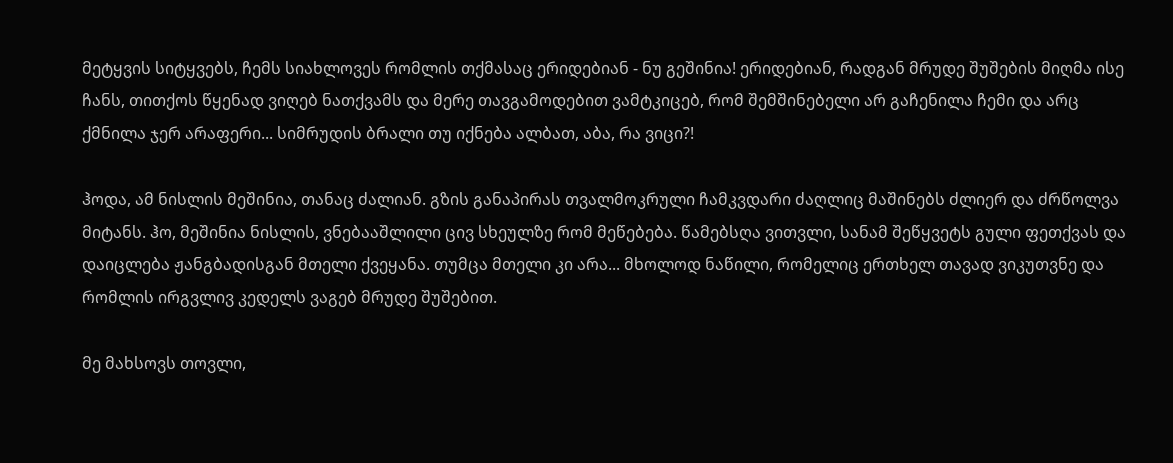მეტყვის სიტყვებს, ჩემს სიახლოვეს რომლის თქმასაც ერიდებიან - ნუ გეშინია! ერიდებიან, რადგან მრუდე შუშების მიღმა ისე ჩანს, თითქოს წყენად ვიღებ ნათქვამს და მერე თავგამოდებით ვამტკიცებ, რომ შემშინებელი არ გაჩენილა ჩემი და არც ქმნილა ჯერ არაფერი... სიმრუდის ბრალი თუ იქნება ალბათ, აბა, რა ვიცი?!

ჰოდა, ამ ნისლის მეშინია, თანაც ძალიან. გზის განაპირას თვალმოკრული ჩამკვდარი ძაღლიც მაშინებს ძლიერ და ძრწოლვა მიტანს. ჰო, მეშინია ნისლის, ვნებააშლილი ცივ სხეულზე რომ მეწებება. წამებსღა ვითვლი, სანამ შეწყვეტს გული ფეთქვას და დაიცლება ჟანგბადისგან მთელი ქვეყანა. თუმცა მთელი კი არა... მხოლოდ ნაწილი, რომელიც ერთხელ თავად ვიკუთვნე და რომლის ირგვლივ კედელს ვაგებ მრუდე შუშებით.

მე მახსოვს თოვლი,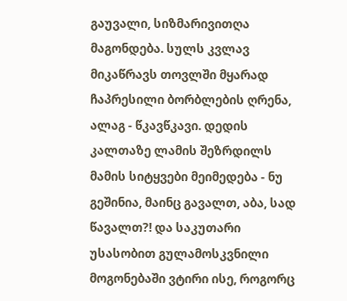გაუვალი, სიზმარივითღა მაგონდება. სულს კვლავ მიკაწრავს თოვლში მყარად ჩაპრესილი ბორბლების ღრენა, ალაგ - წკავწკავი. დედის კალთაზე ლამის შეზრდილს მამის სიტყვები მეიმედება - ნუ გეშინია, მაინც გავალთ, აბა, სად წავალთ?! და საკუთარი უსასობით გულამოსკვნილი მოგონებაში ვტირი ისე, როგორც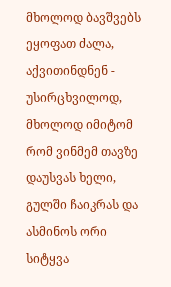მხოლოდ ბავშვებს ეყოფათ ძალა, აქვითინდნენ - უსირცხვილოდ, მხოლოდ იმიტომ რომ ვინმემ თავზე დაუსვას ხელი, გულში ჩაიკრას და ასმინოს ორი სიტყვა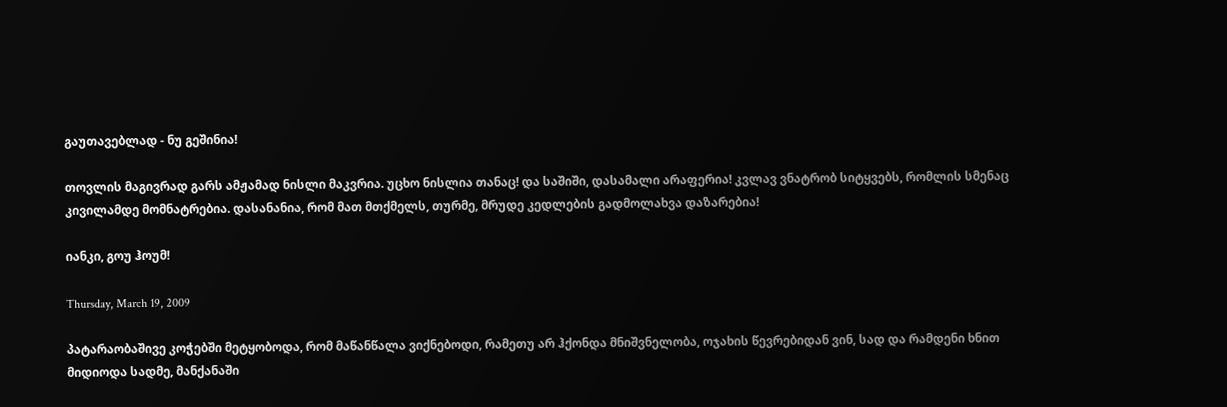გაუთავებლად - ნუ გეშინია!

თოვლის მაგივრად გარს ამჟამად ნისლი მაკვრია. უცხო ნისლია თანაც! და საშიში, დასამალი არაფერია! კვლავ ვნატრობ სიტყვებს, რომლის სმენაც კივილამდე მომნატრებია. დასანანია, რომ მათ მთქმელს, თურმე, მრუდე კედლების გადმოლახვა დაზარებია!

იანკი, გოუ ჰოუმ!

Thursday, March 19, 2009

პატარაობაშივე კოჭებში მეტყობოდა, რომ მაწანწალა ვიქნებოდი, რამეთუ არ ჰქონდა მნიშვნელობა, ოჯახის წევრებიდან ვინ, სად და რამდენი ხნით მიდიოდა სადმე, მანქანაში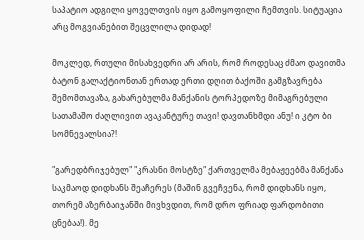საპატიო ადგილი ყოველთვის იყო გამოყოფილი ჩემთვის. სიტუაცია არც მოგვიანებით შეცვლილა დიდად!

მოკლედ, რთული მისახვედრი არ არის, რომ როდესაც ძმაო დავითმა ბატონ გალაქტიონთან ერთად ერთი დღით ბაქოში გამგზავრება შემომთავაზა, გახარებულმა მანქანის ტორპედოზე მიმაგრებული სათამაშო ძაღლივით ავაკანტურე თავი! დავთანხმდი ანუ! ი კტო ბი სომნევალსია?!

"გარედბრიჯებულ" "კრასნი მოსტზე" ქართველმა მებაჟეებმა მანქანა საკმაოდ დიდხანს შეაჩერეს (მაშინ გვეჩვენა, რომ დიდხანს იყო, თორემ აზერბაიჯანში მივხვდით, რომ დრო ფრიად ფარდობითი ცნებაა!). მე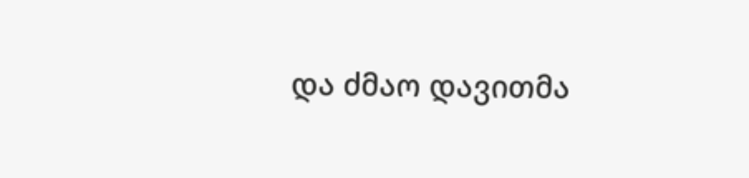და ძმაო დავითმა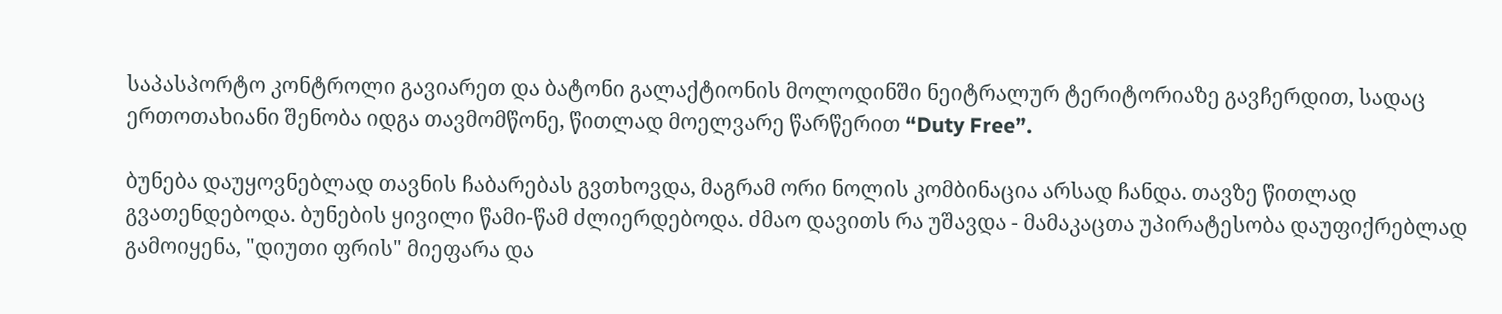საპასპორტო კონტროლი გავიარეთ და ბატონი გალაქტიონის მოლოდინში ნეიტრალურ ტერიტორიაზე გავჩერდით, სადაც ერთოთახიანი შენობა იდგა თავმომწონე, წითლად მოელვარე წარწერით “Duty Free”.

ბუნება დაუყოვნებლად თავნის ჩაბარებას გვთხოვდა, მაგრამ ორი ნოლის კომბინაცია არსად ჩანდა. თავზე წითლად გვათენდებოდა. ბუნების ყივილი წამი-წამ ძლიერდებოდა. ძმაო დავითს რა უშავდა - მამაკაცთა უპირატესობა დაუფიქრებლად გამოიყენა, "დიუთი ფრის" მიეფარა და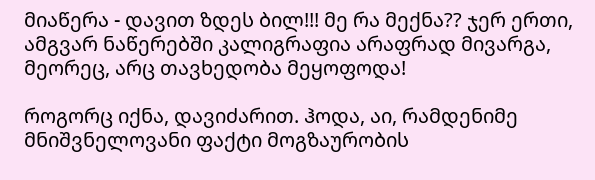მიაწერა - დავით ზდეს ბილ!!! მე რა მექნა?? ჯერ ერთი, ამგვარ ნაწერებში კალიგრაფია არაფრად მივარგა, მეორეც, არც თავხედობა მეყოფოდა!

როგორც იქნა, დავიძარით. ჰოდა, აი, რამდენიმე მნიშვნელოვანი ფაქტი მოგზაურობის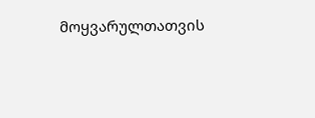მოყვარულთათვის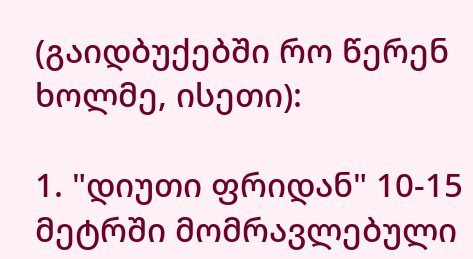(გაიდბუქებში რო წერენ ხოლმე, ისეთი):

1. "დიუთი ფრიდან" 10-15 მეტრში მომრავლებული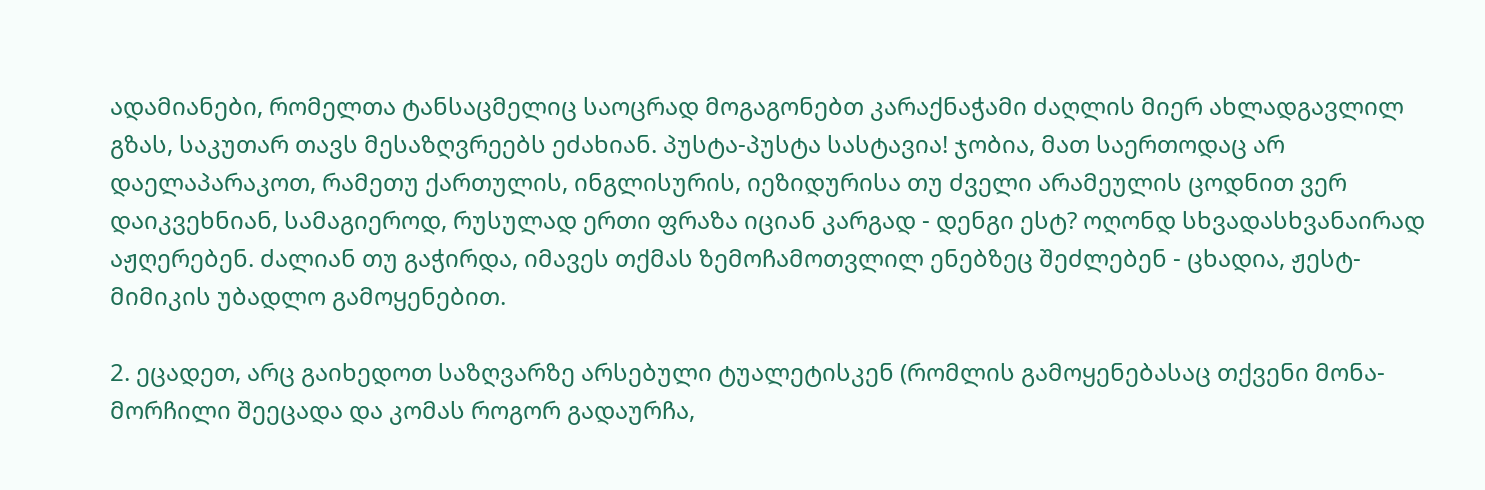ადამიანები, რომელთა ტანსაცმელიც საოცრად მოგაგონებთ კარაქნაჭამი ძაღლის მიერ ახლადგავლილ გზას, საკუთარ თავს მესაზღვრეებს ეძახიან. პუსტა-პუსტა სასტავია! ჯობია, მათ საერთოდაც არ დაელაპარაკოთ, რამეთუ ქართულის, ინგლისურის, იეზიდურისა თუ ძველი არამეულის ცოდნით ვერ დაიკვეხნიან, სამაგიეროდ, რუსულად ერთი ფრაზა იციან კარგად - დენგი ესტ? ოღონდ სხვადასხვანაირად აჟღერებენ. ძალიან თუ გაჭირდა, იმავეს თქმას ზემოჩამოთვლილ ენებზეც შეძლებენ - ცხადია, ჟესტ-მიმიკის უბადლო გამოყენებით.

2. ეცადეთ, არც გაიხედოთ საზღვარზე არსებული ტუალეტისკენ (რომლის გამოყენებასაც თქვენი მონა-მორჩილი შეეცადა და კომას როგორ გადაურჩა,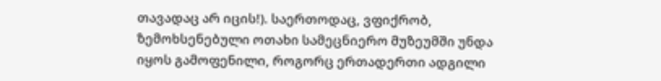თავადაც არ იცის!). საერთოდაც, ვფიქრობ, ზემოხსენებული ოთახი სამეცნიერო მუზეუმში უნდა იყოს გამოფენილი, როგორც ერთადერთი ადგილი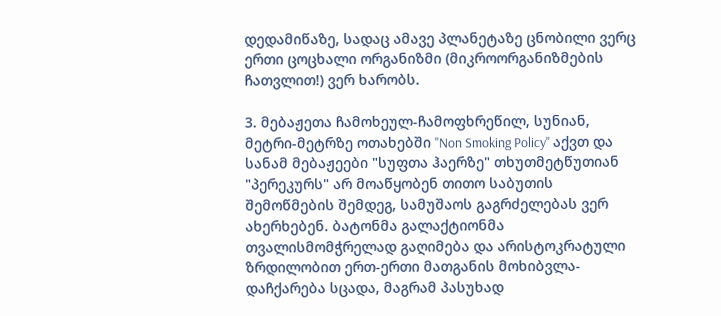დედამიწაზე, სადაც ამავე პლანეტაზე ცნობილი ვერც ერთი ცოცხალი ორგანიზმი (მიკროორგანიზმების ჩათვლით!) ვერ ხარობს.

3. მებაჟეთა ჩამოხეულ-ჩამოფხრეწილ, სუნიან, მეტრი-მეტრზე ოთახებში "Non Smoking Policy" აქვთ და სანამ მებაჟეები "სუფთა ჰაერზე" თხუთმეტწუთიან "პერეკურს" არ მოაწყობენ თითო საბუთის შემოწმების შემდეგ, სამუშაოს გაგრძელებას ვერ ახერხებენ. ბატონმა გალაქტიონმა თვალისმომჭრელად გაღიმება და არისტოკრატული ზრდილობით ერთ-ერთი მათგანის მოხიბვლა-დაჩქარება სცადა, მაგრამ პასუხად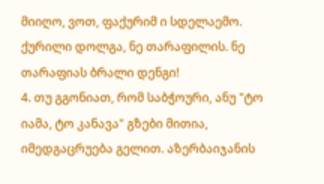მიიღო, ვოთ, ფაქურიმ ი სდელაემო. ქურილი დოლგა, ნე თარაფილის. ნე თარაფიას ბრალი დენგი!
4. თუ გგონიათ, რომ საბჭოური, ანუ "ტო იამა, ტო კანავა" გზები მითია, იმედგაცრუება გელით. აზერბაიჯანის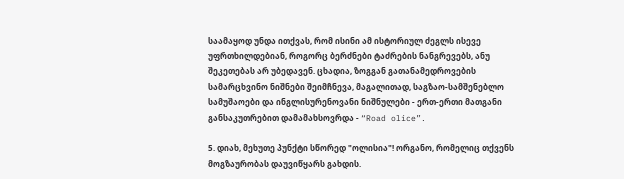საამაყოდ უნდა ითქვას, რომ ისინი ამ ისტორიულ ძეგლს ისევე უფრთხილდებიან, როგორც ბერძნები ტაძრების ნანგრევებს, ანუ შეკეთებას არ უბედავენ. ცხადია, ზოგგან გათანამედროვების სამარცხვინო ნიშნები შეიმჩნევა, მაგალითად, საგზაო-სამშენებლო სამუშაოები და ინგლისურენოვანი ნიშნულები - ერთ-ერთი მათგანი განსაკუთრებით დამამახსოვრდა - “Road olice”.

5. დიახ, მეხუთე პუნქტი სწორედ "ოლისია"! ორგანო, რომელიც თქვენს მოგზაურობას დაუვიწყარს გახდის.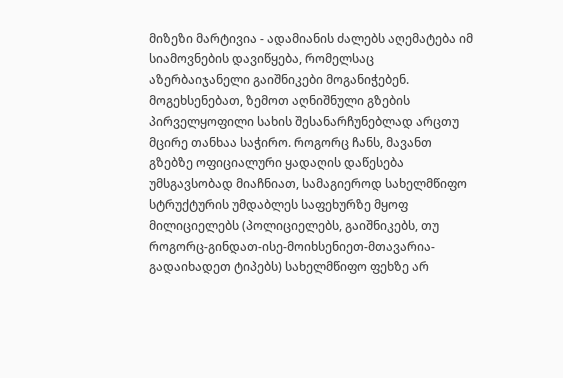მიზეზი მარტივია - ადამიანის ძალებს აღემატება იმ სიამოვნების დავიწყება, რომელსაც აზერბაიჯანელი გაიშნიკები მოგანიჭებენ. მოგეხსენებათ, ზემოთ აღნიშნული გზების პირველყოფილი სახის შესანარჩუნებლად არცთუ მცირე თანხაა საჭირო. როგორც ჩანს, მავანთ გზებზე ოფიციალური ყადაღის დაწესება უმსგავსობად მიაჩნიათ, სამაგიეროდ სახელმწიფო სტრუქტურის უმდაბლეს საფეხურზე მყოფ მილიციელებს (პოლიციელებს, გაიშნიკებს, თუ როგორც-გინდათ-ისე-მოიხსენიეთ-მთავარია-გადაიხადეთ ტიპებს) სახელმწიფო ფეხზე არ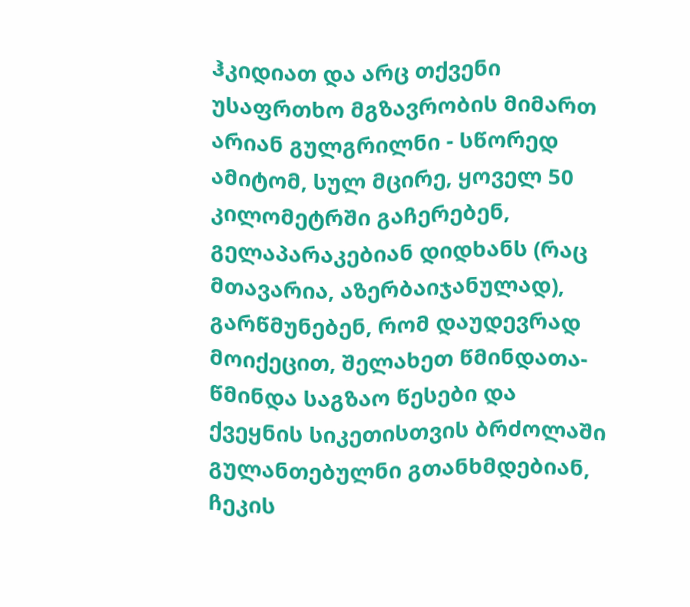ჰკიდიათ და არც თქვენი უსაფრთხო მგზავრობის მიმართ არიან გულგრილნი - სწორედ ამიტომ, სულ მცირე, ყოველ 50 კილომეტრში გაჩერებენ, გელაპარაკებიან დიდხანს (რაც მთავარია, აზერბაიჯანულად), გარწმუნებენ, რომ დაუდევრად მოიქეცით, შელახეთ წმინდათა-წმინდა საგზაო წესები და ქვეყნის სიკეთისთვის ბრძოლაში გულანთებულნი გთანხმდებიან, ჩეკის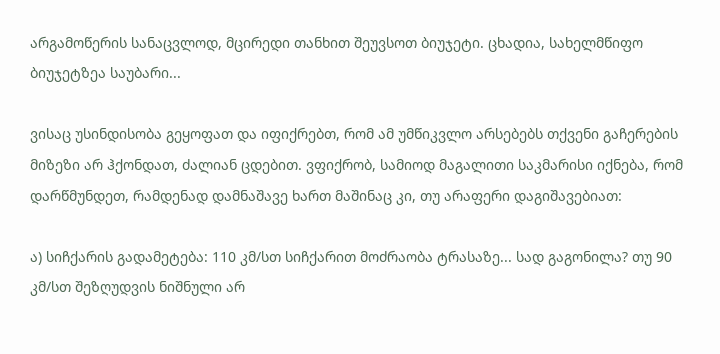არგამოწერის სანაცვლოდ, მცირედი თანხით შეუვსოთ ბიუჯეტი. ცხადია, სახელმწიფო ბიუჯეტზეა საუბარი...

ვისაც უსინდისობა გეყოფათ და იფიქრებთ, რომ ამ უმწიკვლო არსებებს თქვენი გაჩერების მიზეზი არ ჰქონდათ, ძალიან ცდებით. ვფიქრობ, სამიოდ მაგალითი საკმარისი იქნება, რომ დარწმუნდეთ, რამდენად დამნაშავე ხართ მაშინაც კი, თუ არაფერი დაგიშავებიათ:

ა) სიჩქარის გადამეტება: 110 კმ/სთ სიჩქარით მოძრაობა ტრასაზე... სად გაგონილა? თუ 90 კმ/სთ შეზღუდვის ნიშნული არ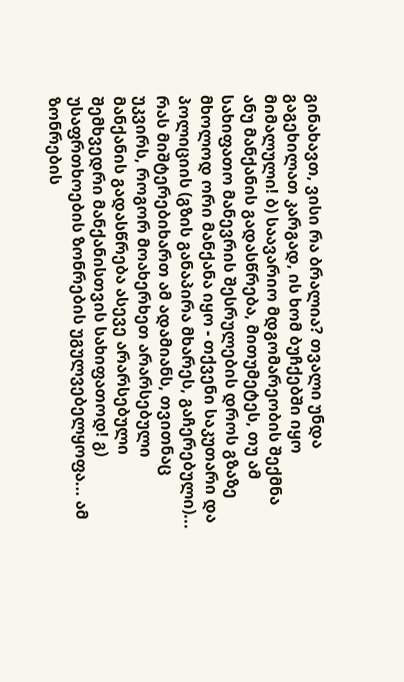გინახავთ, ვისი რა ბრალია? თვალი უნდა გაგეხილათ კარგად, ის ხომ ბუჩქებში იყო მიმალული! ბ) საავარიო მდგომარეობის შექმნა ანუ მანქანის გადასწრება, მითუმეტეს, თუ ამ სახიფათო მანევრის შესრულების დროს გზაზე მხოლოდ ორი მანქანა იყო - თქვენი საკუთარი და პოლიციის (გზის განაპირა მხარეს, გაჩერებული)... რას მიშტერებიხართ ამ ადამიანს, თვითნაც უკვირს, როგორ მოახერხეთ არარსებული მანქანის გადასწრება ასევე არარსებული შემხვედრი მანქანისთვის სახიფათოდ! გ) უსაფრთხოების ზონრების უგულვებელყოფა... ამ ზონრების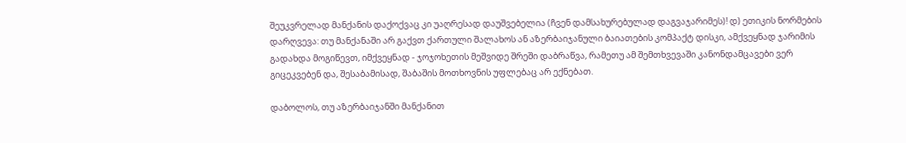შეუკვრელად მანქანის დაქოქვაც კი უაღრესად დაუშვებელია (ჩვენ დამსახურებულად დაგვაჯარიმეს)! დ) ეთიკის ნორმების დარღვევა: თუ მანქანაში არ გაქვთ ქართული შალახოს ან აზერბაიჯანული ბაიათების კომპაქტ დისკი, ამქვეყნად ჯარიმის გადახდა მოგიწევთ, იმქვეყნად - ჯოჯოხეთის მეშვიდე შრეში დაბრაწვა, რამეთუ ამ შემთხვევაში კანონდამცავები ვერ გიცეკვებენ და, შესაბამისად, შაბაშის მოთხოვნის უფლებაც არ ექნებათ.

დაბოლოს, თუ აზერბაიჯანში მანქანით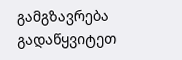გამგზავრება გადაწყვიტეთ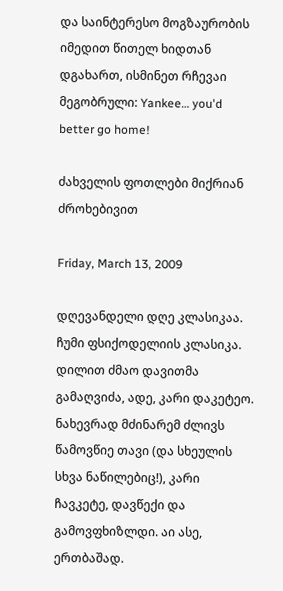და საინტერესო მოგზაურობის იმედით წითელ ხიდთან დგახართ, ისმინეთ რჩევაი მეგობრული: Yankee… you'd better go home!

ძახველის ფოთლები მიქრიან ძროხებივით

Friday, March 13, 2009

დღევანდელი დღე კლასიკაა. ჩუმი ფსიქოდელიის კლასიკა. დილით ძმაო დავითმა გამაღვიძა, ადე, კარი დაკეტეო. ნახევრად მძინარემ ძლივს წამოვწიე თავი (და სხეულის სხვა ნაწილებიც!), კარი ჩავკეტე, დავწექი და გამოვფხიზლდი. აი ასე, ერთბაშად.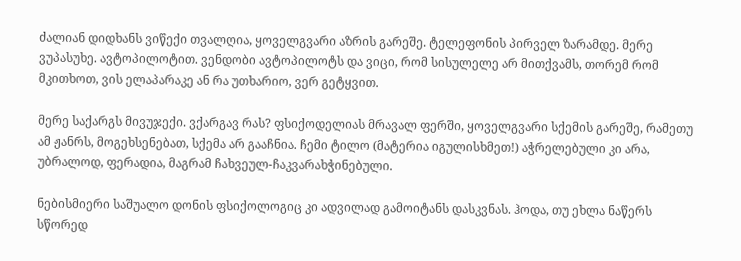ძალიან დიდხანს ვიწექი თვალღია, ყოველგვარი აზრის გარეშე. ტელეფონის პირველ ზარამდე. მერე ვუპასუხე. ავტოპილოტით. ვენდობი ავტოპილოტს და ვიცი, რომ სისულელე არ მითქვამს, თორემ რომ მკითხოთ, ვის ელაპარაკე ან რა უთხარიო, ვერ გეტყვით.

მერე საქარგს მივუჯექი. ვქარგავ რას? ფსიქოდელიას მრავალ ფერში, ყოველგვარი სქემის გარეშე, რამეთუ ამ ჟანრს, მოგეხსენებათ, სქემა არ გააჩნია. ჩემი ტილო (მატერია იგულისხმეთ!) აჭრელებული კი არა, უბრალოდ, ფერადია, მაგრამ ჩახვეულ-ჩაკვარახჭინებული.

ნებისმიერი საშუალო დონის ფსიქოლოგიც კი ადვილად გამოიტანს დასკვნას. ჰოდა, თუ ეხლა ნაწერს სწორედ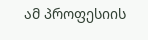ამ პროფესიის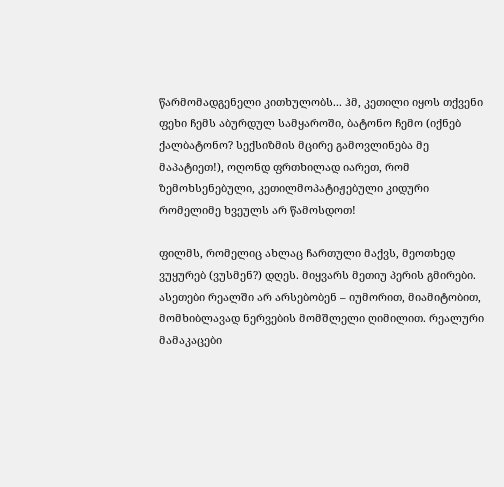წარმომადგენელი კითხულობს... ჰმ, კეთილი იყოს თქვენი ფეხი ჩემს აბურდულ სამყაროში, ბატონო ჩემო (იქნებ ქალბატონო? სექსიზმის მცირე გამოვლინება მე მაპატიეთ!), ოღონდ ფრთხილად იარეთ, რომ ზემოხსენებული, კეთილმოპატიჟებული კიდური რომელიმე ხვეულს არ წამოსდოთ!

ფილმს, რომელიც ახლაც ჩართული მაქვს, მეოთხედ ვუყურებ (ვუსმენ?) დღეს. მიყვარს მეთიუ პერის გმირები. ასეთები რეალში არ არსებობენ – იუმორით, მიამიტობით, მომხიბლავად ნერვების მომშლელი ღიმილით. რეალური მამაკაცები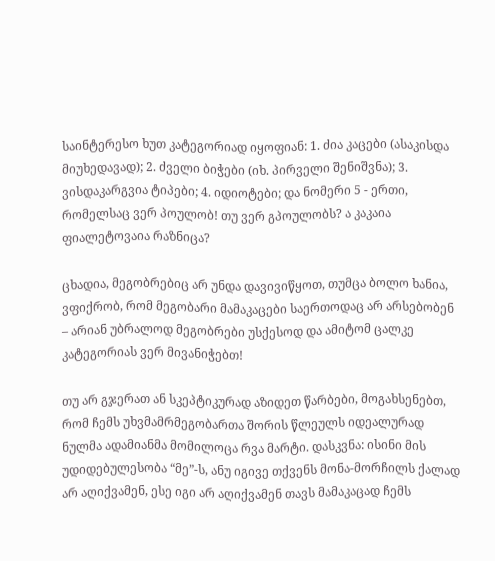საინტერესო ხუთ კატეგორიად იყოფიან: 1. ძია კაცები (ასაკისდა მიუხედავად); 2. ძველი ბიჭები (იხ. პირველი შენიშვნა); 3. ვისდაკარგვია ტიპები; 4. იდიოტები; და ნომერი 5 - ერთი, რომელსაც ვერ პოულობ! თუ ვერ გპოულობს? ა კაკაია ფიალეტოვაია რაზნიცა?

ცხადია, მეგობრებიც არ უნდა დავივიწყოთ, თუმცა ბოლო ხანია, ვფიქრობ, რომ მეგობარი მამაკაცები საერთოდაც არ არსებობენ – არიან უბრალოდ მეგობრები უსქესოდ და ამიტომ ცალკე კატეგორიას ვერ მივანიჭებთ!

თუ არ გჯერათ ან სკეპტიკურად აზიდეთ წარბები, მოგახსენებთ, რომ ჩემს უხვმამრმეგობართა შორის წლეულს იდეალურად ნულმა ადამიანმა მომილოცა რვა მარტი. დასკვნა: ისინი მის უდიდებულესობა “მე”-ს, ანუ იგივე თქვენს მონა-მორჩილს ქალად არ აღიქვამენ, ესე იგი არ აღიქვამენ თავს მამაკაცად ჩემს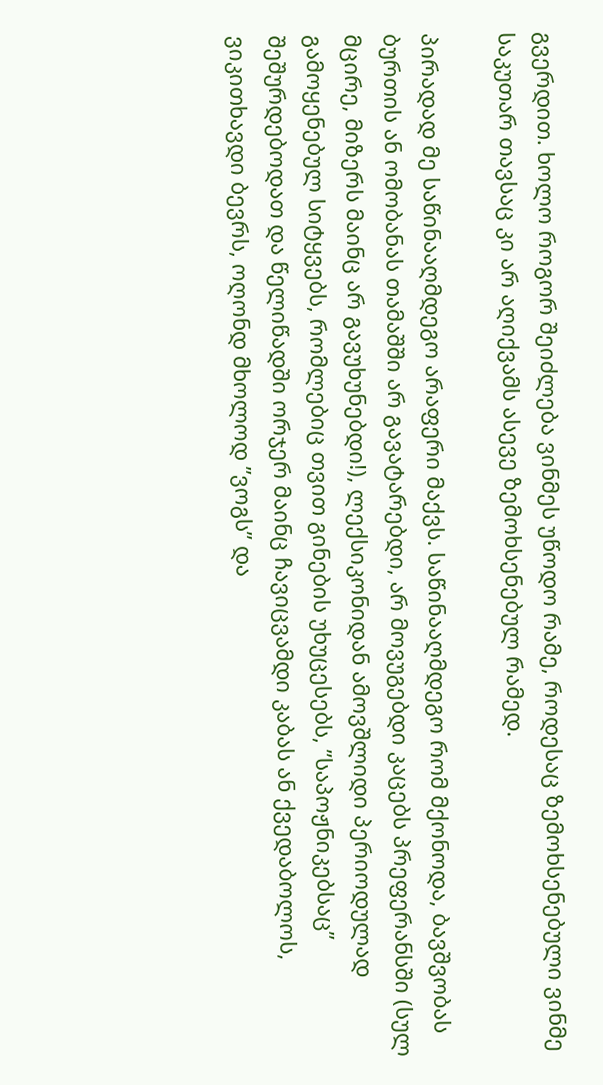გვერდით. ხოლო როგორ შეიძლება ვინმეს უწოდო რამე, როდესაც ზემოხსენებული ვინმე საკუთარ თავსაც კი არ აღიქვამს ასევე ზემოხსენებულ რამედ.

პირადად მე საწინააღმდეგო არაფერი მაქვს. საწინააღმდეგო რომ მქონოდა, ბავშვობას ბურთის ან ომობანას თამაშში არ გავატარებდი, არ მოვუგებდი კაცებს პრეფერანსში (სულ მცირე, მიზერს მაინც არ გავუხუნებდი!), ლექსიკონიდან ამოვშლიდი პერიოდულად გამოყენებულ სიტყვებს, რომლებიც თვით გინების უხუცესებს, ”საპოჟნიკებსაც” შეშურდებოდათ და წელიწადში ორჯერ მაინც ჩავიცვამდი კაბას ან ქვედაბოლოს, ვიკითხავდი ბევრს, ოღონდ მხოლოდ ”ვოგს” და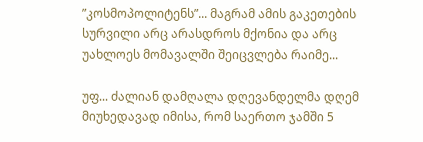”კოსმოპოლიტენს”... მაგრამ ამის გაკეთების სურვილი არც არასდროს მქონია და არც უახლოეს მომავალში შეიცვლება რაიმე...

უფ... ძალიან დამღალა დღევანდელმა დღემ მიუხედავად იმისა, რომ საერთო ჯამში 5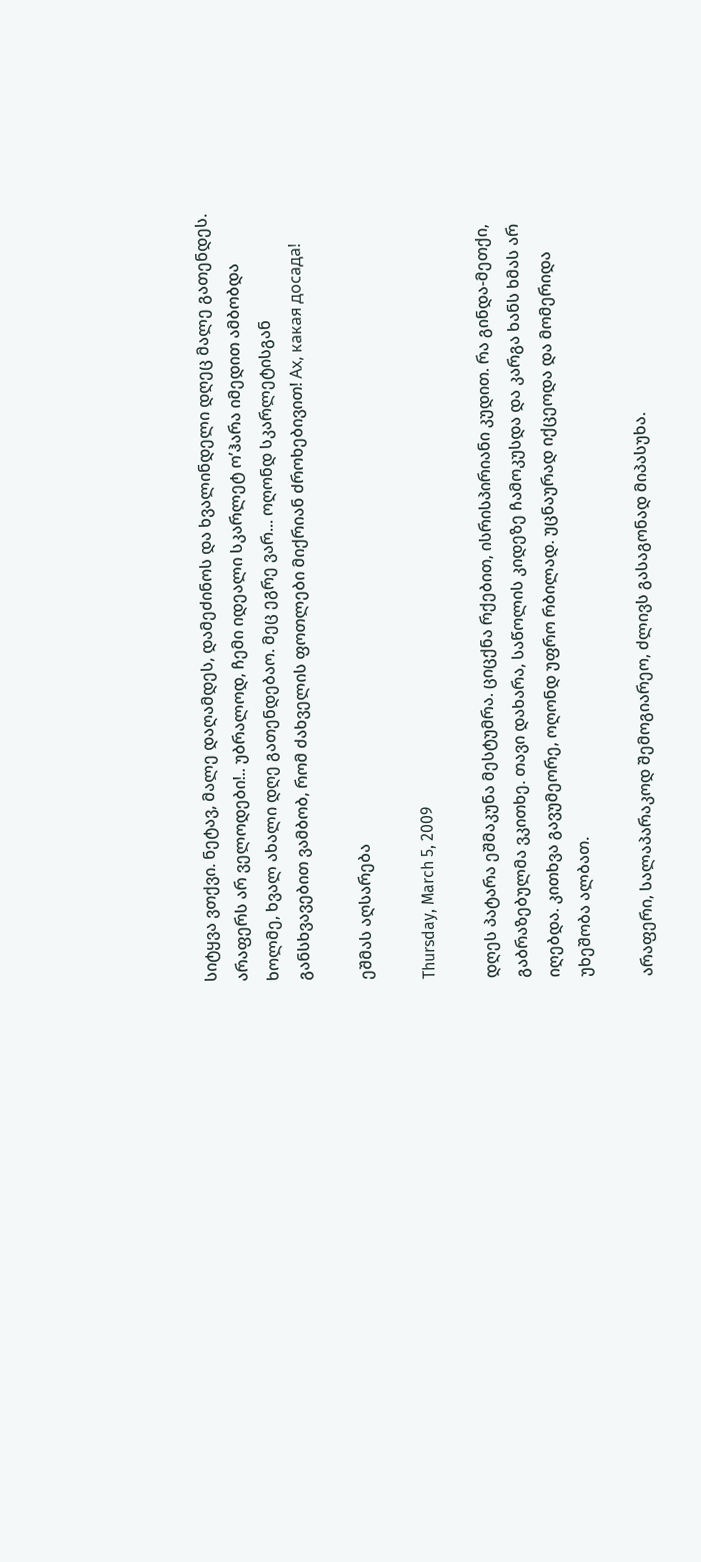სიტყვა ვთქვი. ნეტავ, მალე დაღამდეს, დამეძინოს და ხვალინდელი დღეც მალე გათენდეს. არაფერს არ ველოდები!.. უბრალოდ, ჩემი იდეალი სკარლეტ ო’ჰარა იმედით ამბობდა ხოლმე, ხვალ ახალი დღე გათენდებაო. მეც ეგრე ვარ... ოღონდ სკარლეტისგან განსხვავებით ვამბობ, რომ ძახველის ფოთლები მიქრიან ძროხებივით! Ах, какая досада!

ეშმას აღსარება

Thursday, March 5, 2009

დღეს პატარა ეშმაკუნა მესტუმრა. ციცქნა რქებით, ისრისპირიანი კუდით. რა გინდა-მეთქი, გაბრაზებულმა ვკითხე. თავი დახარა, საწოლის კიდეზე ჩამოკუსდა და კარგა ხანს ხმას არ იღებდა. კითხვა გავუმეორე, ოღონდ უფრო რბილად. უცნაურად იქცეოდა და მომერიდა უხეშობა ალბათ.

არაფერი, სალაპარაკოდ შემოგიარეო, ძლივს გასაგონად მიპასუხა.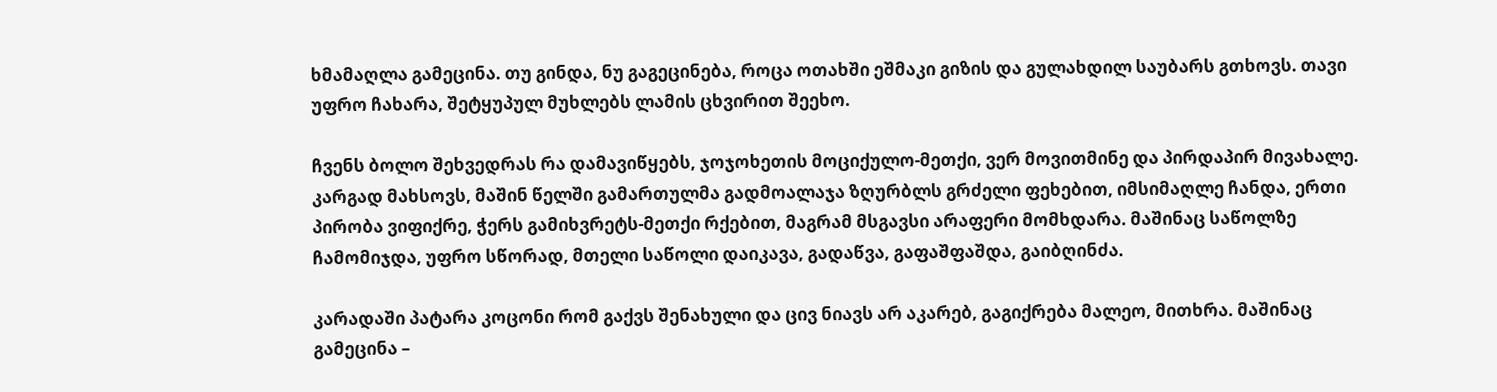ხმამაღლა გამეცინა. თუ გინდა, ნუ გაგეცინება, როცა ოთახში ეშმაკი გიზის და გულახდილ საუბარს გთხოვს. თავი უფრო ჩახარა, შეტყუპულ მუხლებს ლამის ცხვირით შეეხო.

ჩვენს ბოლო შეხვედრას რა დამავიწყებს, ჯოჯოხეთის მოციქულო-მეთქი, ვერ მოვითმინე და პირდაპირ მივახალე. კარგად მახსოვს, მაშინ წელში გამართულმა გადმოალაჯა ზღურბლს გრძელი ფეხებით, იმსიმაღლე ჩანდა, ერთი პირობა ვიფიქრე, ჭერს გამიხვრეტს-მეთქი რქებით, მაგრამ მსგავსი არაფერი მომხდარა. მაშინაც საწოლზე ჩამომიჯდა, უფრო სწორად, მთელი საწოლი დაიკავა, გადაწვა, გაფაშფაშდა, გაიბღინძა.

კარადაში პატარა კოცონი რომ გაქვს შენახული და ცივ ნიავს არ აკარებ, გაგიქრება მალეო, მითხრა. მაშინაც გამეცინა –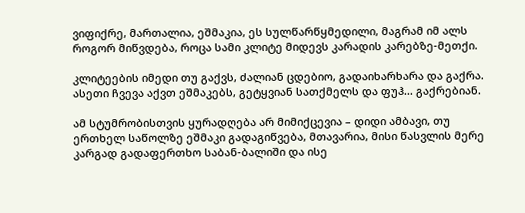ვიფიქრე, მართალია, ეშმაკია, ეს სულწარწყმედილი, მაგრამ იმ ალს როგორ მიწვდება, როცა სამი კლიტე მიდევს კარადის კარებზე-მეთქი.

კლიტეების იმედი თუ გაქვს, ძალიან ცდებიო, გადაიხარხარა და გაქრა. ასეთი ჩვევა აქვთ ეშმაკებს, გეტყვიან სათქმელს და ფუჰ... გაქრებიან.

ამ სტუმრობისთვის ყურადღება არ მიმიქცევია – დიდი ამბავი, თუ ერთხელ საწოლზე ეშმაკი გადაგიწვება, მთავარია, მისი წასვლის მერე კარგად გადაფერთხო საბან-ბალიში და ისე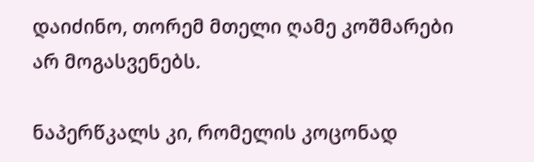დაიძინო, თორემ მთელი ღამე კოშმარები არ მოგასვენებს.

ნაპერწკალს კი, რომელის კოცონად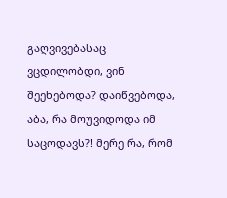გაღვივებასაც ვცდილობდი, ვინ შეეხებოდა? დაიწვებოდა, აბა, რა მოუვიდოდა იმ საცოდავს?! მერე რა, რომ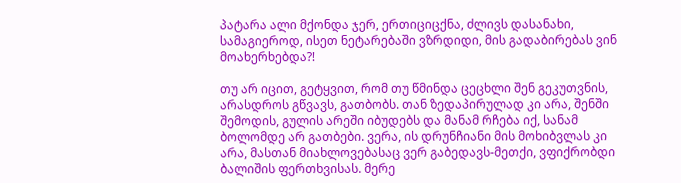პატარა ალი მქონდა ჯერ, ერთიციცქნა, ძლივს დასანახი, სამაგიეროდ, ისეთ ნეტარებაში ვზრდიდი, მის გადაბირებას ვინ მოახერხებდა?!

თუ არ იცით, გეტყვით, რომ თუ წმინდა ცეცხლი შენ გეკუთვნის, არასდროს გწვავს, გათბობს. თან ზედაპირულად კი არა, შენში შემოდის, გულის არეში იბუდებს და მანამ რჩება იქ, სანამ ბოლომდე არ გათბები. ვერა, ის დრუნჩიანი მის მოხიბვლას კი არა, მასთან მიახლოვებასაც ვერ გაბედავს-მეთქი, ვფიქრობდი ბალიშის ფერთხვისას. მერე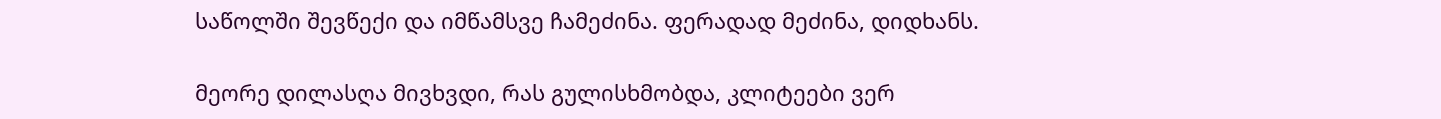საწოლში შევწექი და იმწამსვე ჩამეძინა. ფერადად მეძინა, დიდხანს.

მეორე დილასღა მივხვდი, რას გულისხმობდა, კლიტეები ვერ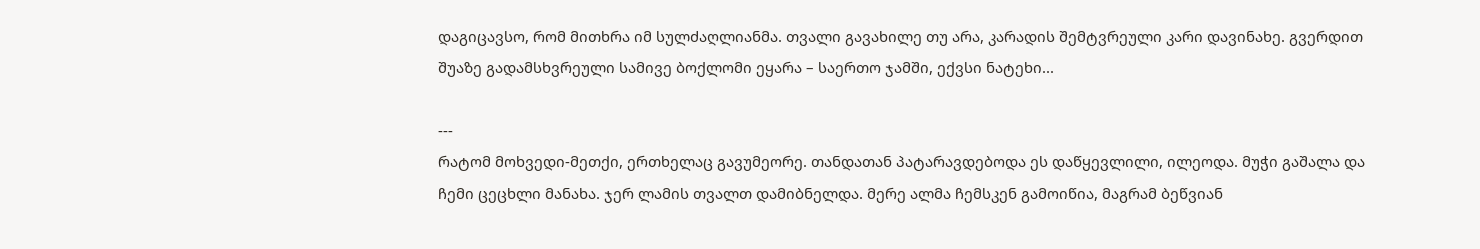დაგიცავსო, რომ მითხრა იმ სულძაღლიანმა. თვალი გავახილე თუ არა, კარადის შემტვრეული კარი დავინახე. გვერდით შუაზე გადამსხვრეული სამივე ბოქლომი ეყარა – საერთო ჯამში, ექვსი ნატეხი...

---
რატომ მოხვედი-მეთქი, ერთხელაც გავუმეორე. თანდათან პატარავდებოდა ეს დაწყევლილი, ილეოდა. მუჭი გაშალა და ჩემი ცეცხლი მანახა. ჯერ ლამის თვალთ დამიბნელდა. მერე ალმა ჩემსკენ გამოიწია, მაგრამ ბეწვიან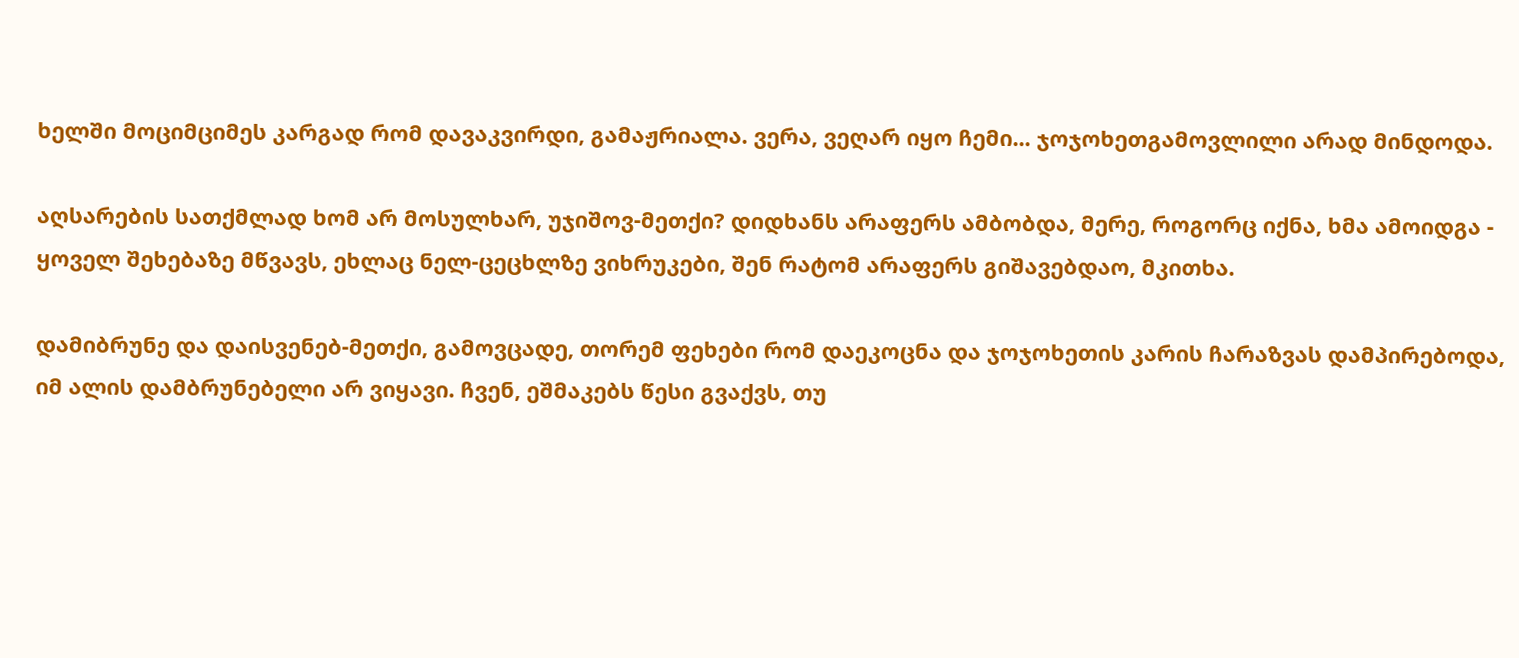ხელში მოციმციმეს კარგად რომ დავაკვირდი, გამაჟრიალა. ვერა, ვეღარ იყო ჩემი... ჯოჯოხეთგამოვლილი არად მინდოდა.

აღსარების სათქმლად ხომ არ მოსულხარ, უჯიშოვ-მეთქი? დიდხანს არაფერს ამბობდა, მერე, როგორც იქნა, ხმა ამოიდგა - ყოველ შეხებაზე მწვავს, ეხლაც ნელ-ცეცხლზე ვიხრუკები, შენ რატომ არაფერს გიშავებდაო, მკითხა.

დამიბრუნე და დაისვენებ-მეთქი, გამოვცადე, თორემ ფეხები რომ დაეკოცნა და ჯოჯოხეთის კარის ჩარაზვას დამპირებოდა, იმ ალის დამბრუნებელი არ ვიყავი. ჩვენ, ეშმაკებს წესი გვაქვს, თუ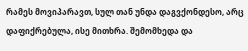რამეს მოვიპარავთ, სულ თან უნდა დაგვქონდესო, არც დაფიქრებულა, ისე მითხრა. შემომხედა და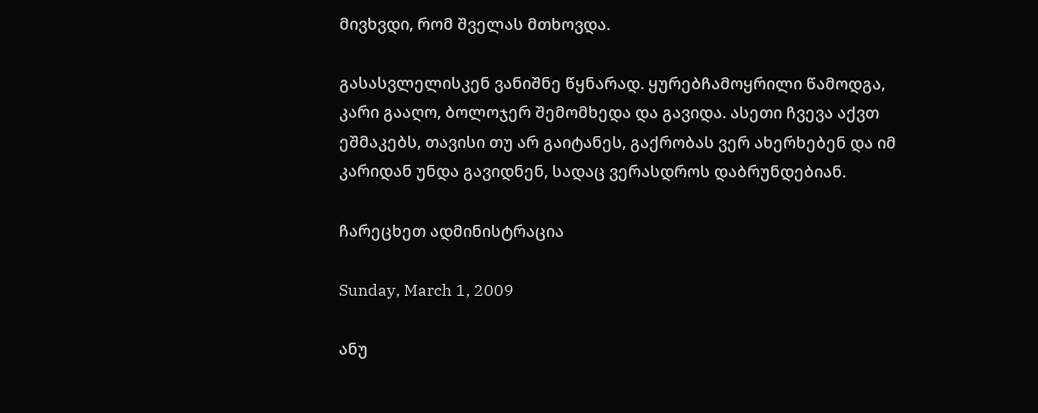მივხვდი, რომ შველას მთხოვდა.

გასასვლელისკენ ვანიშნე წყნარად. ყურებჩამოყრილი წამოდგა, კარი გააღო, ბოლოჯერ შემომხედა და გავიდა. ასეთი ჩვევა აქვთ ეშმაკებს, თავისი თუ არ გაიტანეს, გაქრობას ვერ ახერხებენ და იმ კარიდან უნდა გავიდნენ, სადაც ვერასდროს დაბრუნდებიან.

ჩარეცხეთ ადმინისტრაცია

Sunday, March 1, 2009

ანუ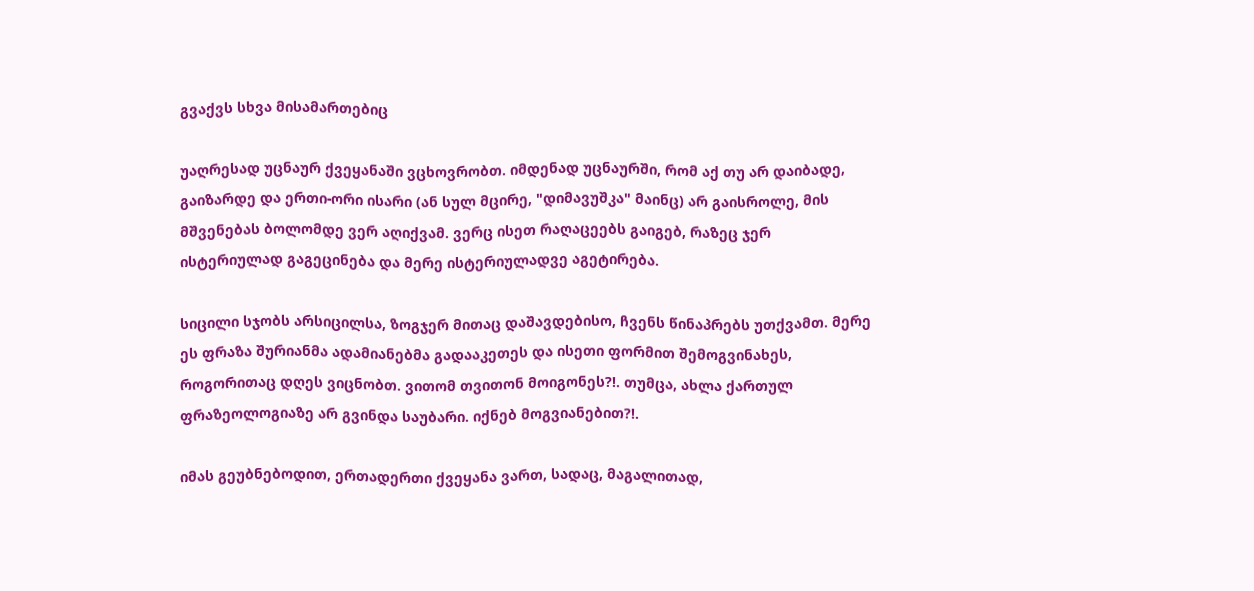გვაქვს სხვა მისამართებიც

უაღრესად უცნაურ ქვეყანაში ვცხოვრობთ. იმდენად უცნაურში, რომ აქ თუ არ დაიბადე, გაიზარდე და ერთი-ორი ისარი (ან სულ მცირე, "დიმავუშკა" მაინც) არ გაისროლე, მის მშვენებას ბოლომდე ვერ აღიქვამ. ვერც ისეთ რაღაცეებს გაიგებ, რაზეც ჯერ ისტერიულად გაგეცინება და მერე ისტერიულადვე აგეტირება.

სიცილი სჯობს არსიცილსა, ზოგჯერ მითაც დაშავდებისო, ჩვენს წინაპრებს უთქვამთ. მერე ეს ფრაზა შურიანმა ადამიანებმა გადააკეთეს და ისეთი ფორმით შემოგვინახეს, როგორითაც დღეს ვიცნობთ. ვითომ თვითონ მოიგონეს?!. თუმცა, ახლა ქართულ ფრაზეოლოგიაზე არ გვინდა საუბარი. იქნებ მოგვიანებით?!.

იმას გეუბნებოდით, ერთადერთი ქვეყანა ვართ, სადაც, მაგალითად,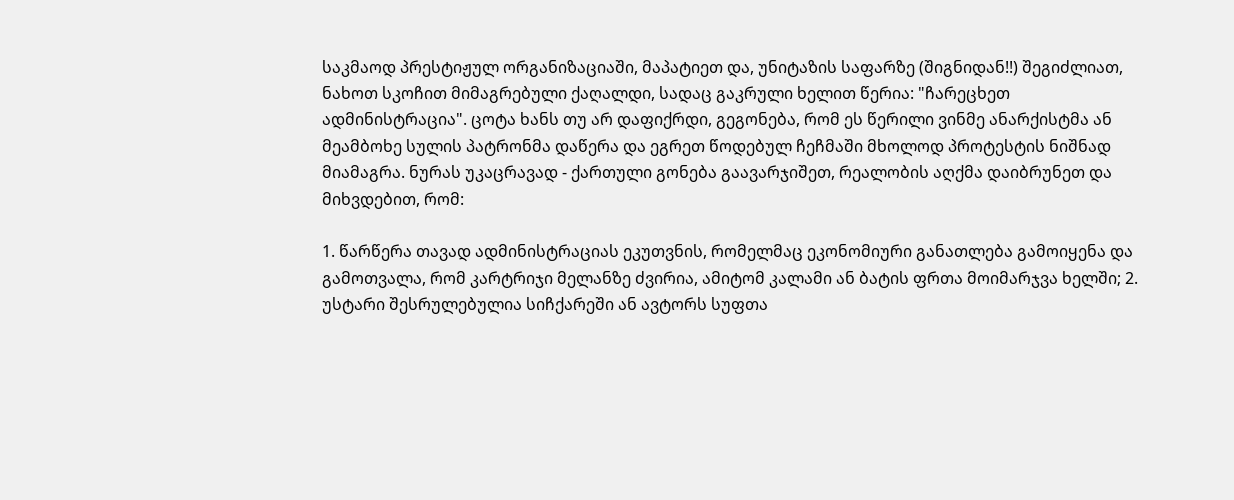საკმაოდ პრესტიჟულ ორგანიზაციაში, მაპატიეთ და, უნიტაზის საფარზე (შიგნიდან!!) შეგიძლიათ, ნახოთ სკოჩით მიმაგრებული ქაღალდი, სადაც გაკრული ხელით წერია: "ჩარეცხეთ ადმინისტრაცია". ცოტა ხანს თუ არ დაფიქრდი, გეგონება, რომ ეს წერილი ვინმე ანარქისტმა ან მეამბოხე სულის პატრონმა დაწერა და ეგრეთ წოდებულ ჩეჩმაში მხოლოდ პროტესტის ნიშნად მიამაგრა. ნურას უკაცრავად - ქართული გონება გაავარჯიშეთ, რეალობის აღქმა დაიბრუნეთ და მიხვდებით, რომ:

1. წარწერა თავად ადმინისტრაციას ეკუთვნის, რომელმაც ეკონომიური განათლება გამოიყენა და გამოთვალა, რომ კარტრიჯი მელანზე ძვირია, ამიტომ კალამი ან ბატის ფრთა მოიმარჯვა ხელში; 2. უსტარი შესრულებულია სიჩქარეში ან ავტორს სუფთა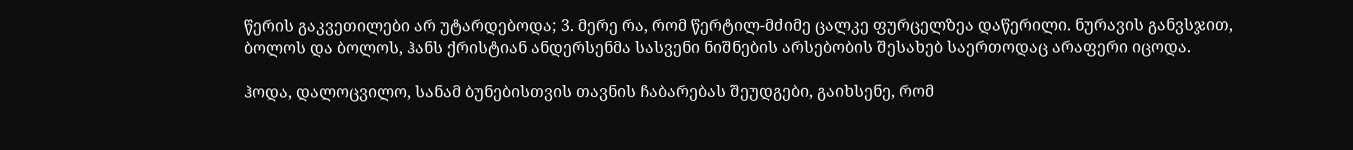წერის გაკვეთილები არ უტარდებოდა; 3. მერე რა, რომ წერტილ-მძიმე ცალკე ფურცელზეა დაწერილი. ნურავის განვსჯით, ბოლოს და ბოლოს, ჰანს ქრისტიან ანდერსენმა სასვენი ნიშნების არსებობის შესახებ საერთოდაც არაფერი იცოდა.

ჰოდა, დალოცვილო, სანამ ბუნებისთვის თავნის ჩაბარებას შეუდგები, გაიხსენე, რომ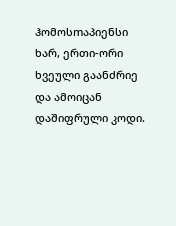ჰომოსmაპიენსი ხარ, ერთი-ორი ხვეული გაანძრიე და ამოიცან დაშიფრული კოდი.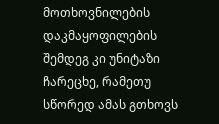მოთხოვნილების დაკმაყოფილების შემდეგ კი უნიტაზი ჩარეცხე, რამეთუ სწორედ ამას გთხოვს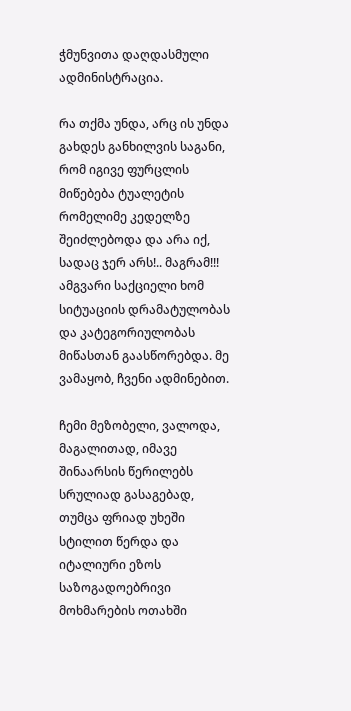ჭმუნვითა დაღდასმული ადმინისტრაცია.

რა თქმა უნდა, არც ის უნდა გახდეს განხილვის საგანი, რომ იგივე ფურცლის მიწებება ტუალეტის რომელიმე კედელზე შეიძლებოდა და არა იქ, სადაც ჯერ არს!.. მაგრამ!!! ამგვარი საქციელი ხომ სიტუაციის დრამატულობას და კატეგორიულობას მიწასთან გაასწორებდა. მე ვამაყობ, ჩვენი ადმინებით.

ჩემი მეზობელი, ვალოდა, მაგალითად, იმავე შინაარსის წერილებს სრულიად გასაგებად, თუმცა ფრიად უხეში სტილით წერდა და იტალიური ეზოს საზოგადოებრივი მოხმარების ოთახში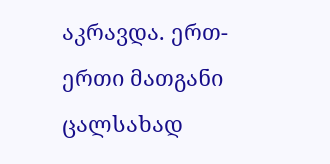აკრავდა. ერთ-ერთი მათგანი ცალსახად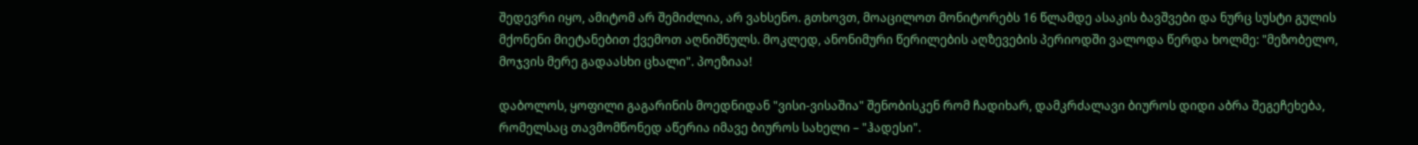შედევრი იყო, ამიტომ არ შემიძლია, არ ვახსენო. გთხოვთ, მოაცილოთ მონიტორებს 16 წლამდე ასაკის ბავშვები და ნურც სუსტი გულის მქონენი მიეტანებით ქვემოთ აღნიშნულს. მოკლედ, ანონიმური წერილების აღზევების პერიოდში ვალოდა წერდა ხოლმე: "მეზობელო, მოჯვის მერე გადაასხი ცხალი". პოეზიაა!

დაბოლოს, ყოფილი გაგარინის მოედნიდან "ვისი-ვისაშია" შენობისკენ რომ ჩადიხარ, დამკრძალავი ბიუროს დიდი აბრა შეგეჩეხება, რომელსაც თავმომწონედ აწერია იმავე ბიუროს სახელი – "ჰადესი".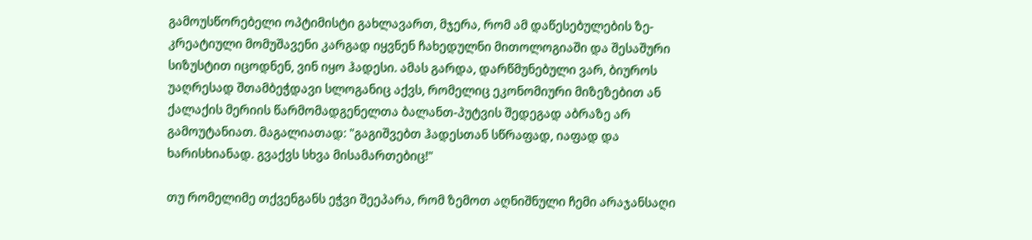გამოუსწორებელი ოპტიმისტი გახლავართ, მჯერა, რომ ამ დაწესებულების ზე-კრეატიული მომუშავენი კარგად იყვნენ ჩახედულნი მითოლოგიაში და შესაშური სიზუსტით იცოდნენ, ვინ იყო ჰადესი. ამას გარდა, დარწმუნებული ვარ, ბიუროს უაღრესად შთამბეჭდავი სლოგანიც აქვს, რომელიც ეკონომიური მიზეზებით ან ქალაქის მერიის წარმომადგენელთა ბალანთ-პუტვის შედეგად აბრაზე არ გამოუტანიათ. მაგალიათად: "გაგიშვებთ ჰადესთან სწრაფად, იაფად და ხარისხიანად. გვაქვს სხვა მისამართებიც!"

თუ რომელიმე თქვენგანს ეჭვი შეეპარა, რომ ზემოთ აღნიშნული ჩემი არაჯანსაღი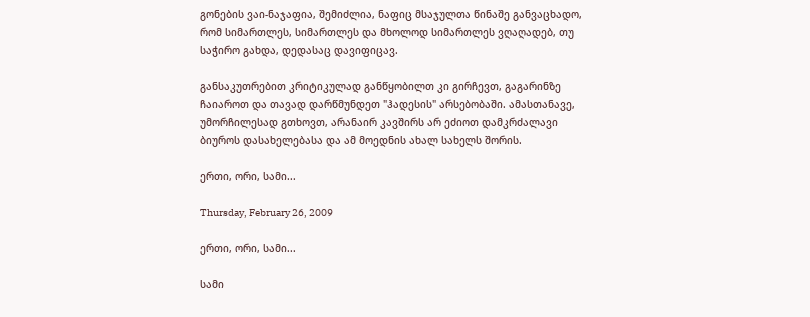გონების ვაი-ნაჯაფია, შემიძლია, ნაფიც მსაჯულთა წინაშე განვაცხადო, რომ სიმართლეს, სიმართლეს და მხოლოდ სიმართლეს ვღაღადებ, თუ საჭირო გახდა, დედასაც დავიფიცავ.

განსაკუთრებით კრიტიკულად განწყობილთ კი გირჩევთ, გაგარინზე ჩაიაროთ და თავად დარწმუნდეთ "ჰადესის" არსებობაში. ამასთანავე, უმორჩილესად გთხოვთ, არანაირ კავშირს არ ეძიოთ დამკრძალავი ბიუროს დასახელებასა და ამ მოედნის ახალ სახელს შორის.

ერთი, ორი, სამი...

Thursday, February 26, 2009

ერთი, ორი, სამი...

სამი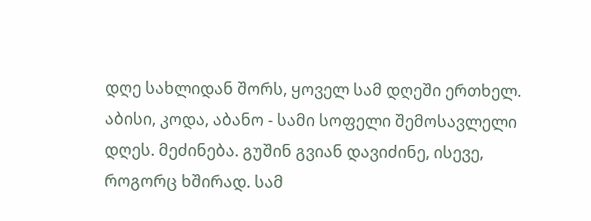დღე სახლიდან შორს, ყოველ სამ დღეში ერთხელ. აბისი, კოდა, აბანო - სამი სოფელი შემოსავლელი დღეს. მეძინება. გუშინ გვიან დავიძინე, ისევე, როგორც ხშირად. სამ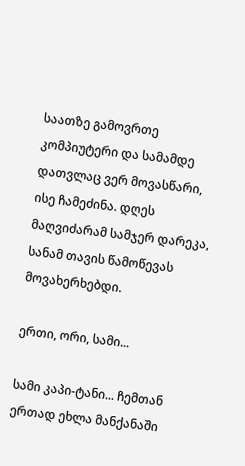საათზე გამოვრთე კომპიუტერი და სამამდე დათვლაც ვერ მოვასწარი, ისე ჩამეძინა. დღეს მაღვიძარამ სამჯერ დარეკა, სანამ თავის წამოწევას მოვახერხებდი.

ერთი, ორი, სამი...

სამი კაპი-ტანი... ჩემთან ერთად ეხლა მანქანაში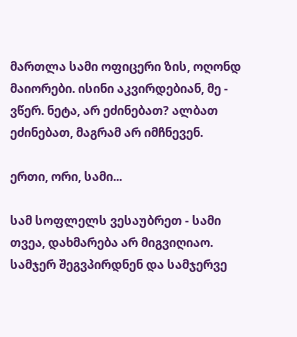მართლა სამი ოფიცერი ზის, ოღონდ მაიორები. ისინი აკვირდებიან, მე - ვწერ. ნეტა, არ ეძინებათ? ალბათ ეძინებათ, მაგრამ არ იმჩნევენ.

ერთი, ორი, სამი...

სამ სოფლელს ვესაუბრეთ - სამი თვეა, დახმარება არ მიგვიღიაო. სამჯერ შეგვპირდნენ და სამჯერვე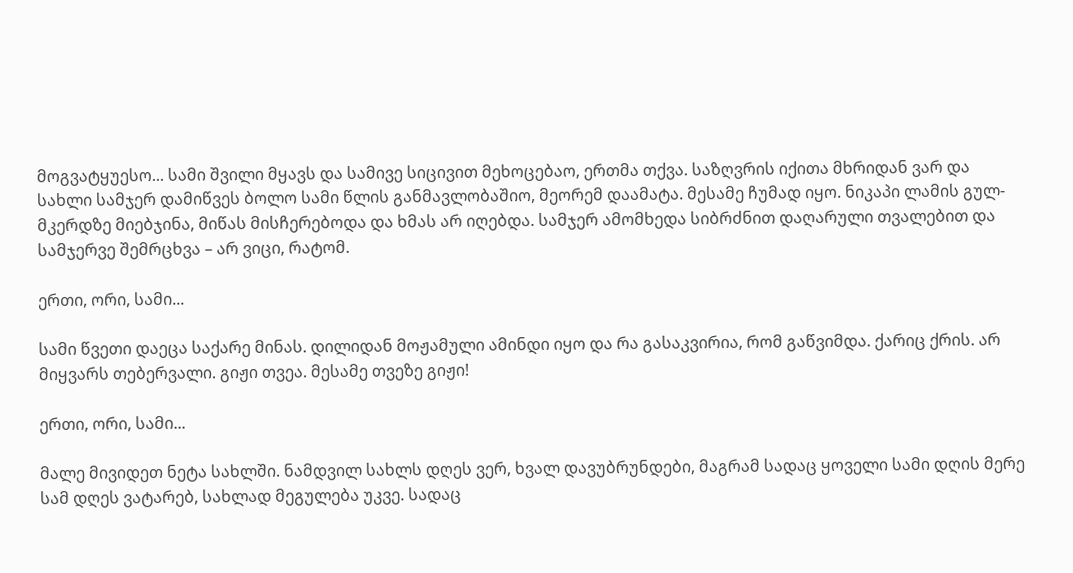მოგვატყუესო... სამი შვილი მყავს და სამივე სიცივით მეხოცებაო, ერთმა თქვა. საზღვრის იქითა მხრიდან ვარ და სახლი სამჯერ დამიწვეს ბოლო სამი წლის განმავლობაშიო, მეორემ დაამატა. მესამე ჩუმად იყო. ნიკაპი ლამის გულ-მკერდზე მიებჯინა, მიწას მისჩერებოდა და ხმას არ იღებდა. სამჯერ ამომხედა სიბრძნით დაღარული თვალებით და სამჯერვე შემრცხვა – არ ვიცი, რატომ.

ერთი, ორი, სამი...

სამი წვეთი დაეცა საქარე მინას. დილიდან მოჟამული ამინდი იყო და რა გასაკვირია, რომ გაწვიმდა. ქარიც ქრის. არ მიყვარს თებერვალი. გიჟი თვეა. მესამე თვეზე გიჟი!

ერთი, ორი, სამი...

მალე მივიდეთ ნეტა სახლში. ნამდვილ სახლს დღეს ვერ, ხვალ დავუბრუნდები, მაგრამ სადაც ყოველი სამი დღის მერე სამ დღეს ვატარებ, სახლად მეგულება უკვე. სადაც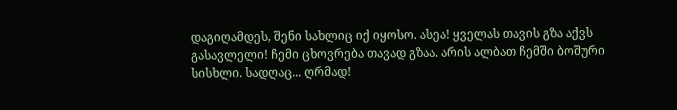დაგიღამდეს, შენი სახლიც იქ იყოსო. ასეა! ყველას თავის გზა აქვს გასავლელი! ჩემი ცხოვრება თავად გზაა. არის ალბათ ჩემში ბოშური სისხლი. სადღაც... ღრმად!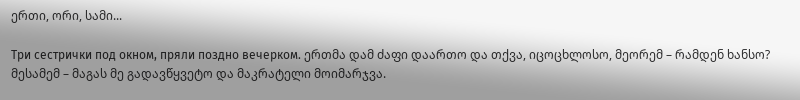ერთი, ორი, სამი...

Три сестрички под окном, пряли поздно вечерком. ერთმა დამ ძაფი დაართო და თქვა, იცოცხლოსო, მეორემ – რამდენ ხანსო? მესამემ – მაგას მე გადავწყვეტო და მაკრატელი მოიმარჯვა.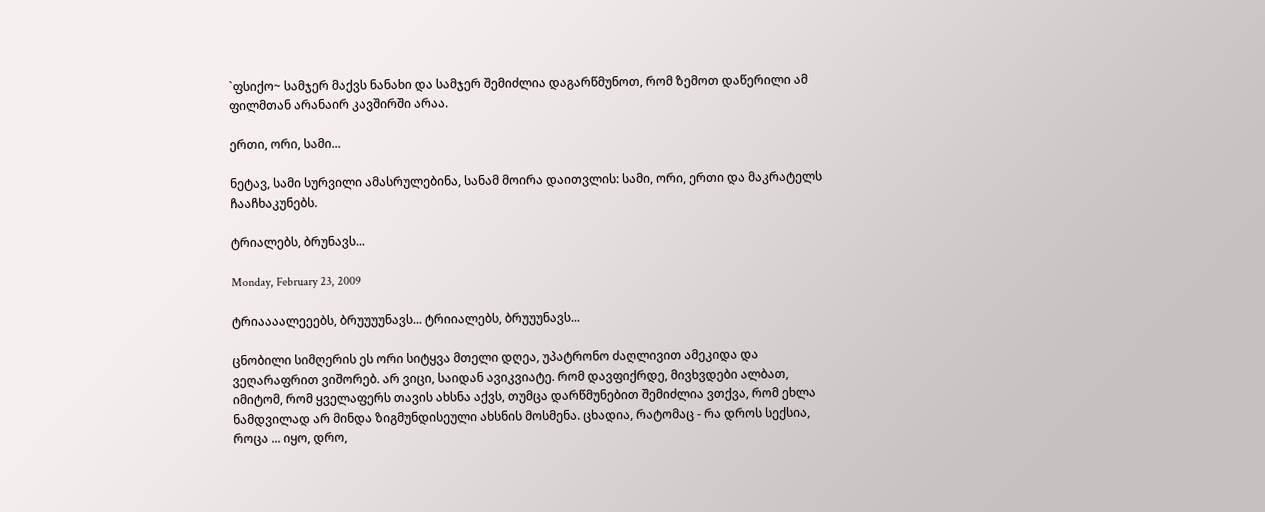`ფსიქო~ სამჯერ მაქვს ნანახი და სამჯერ შემიძლია დაგარწმუნოთ, რომ ზემოთ დაწერილი ამ ფილმთან არანაირ კავშირში არაა.

ერთი, ორი, სამი...

ნეტავ, სამი სურვილი ამასრულებინა, სანამ მოირა დაითვლის: სამი, ორი, ერთი და მაკრატელს ჩააჩხაკუნებს.

ტრიალებს, ბრუნავს...

Monday, February 23, 2009

ტრიაააალეეებს, ბრუუუუნავს... ტრიიალებს, ბრუუუნავს...

ცნობილი სიმღერის ეს ორი სიტყვა მთელი დღეა, უპატრონო ძაღლივით ამეკიდა და ვეღარაფრით ვიშორებ. არ ვიცი, საიდან ავიკვიატე. რომ დავფიქრდე, მივხვდები ალბათ, იმიტომ, რომ ყველაფერს თავის ახსნა აქვს, თუმცა დარწმუნებით შემიძლია ვთქვა, რომ ეხლა ნამდვილად არ მინდა ზიგმუნდისეული ახსნის მოსმენა. ცხადია, რატომაც - რა დროს სექსია, როცა ... იყო, დრო,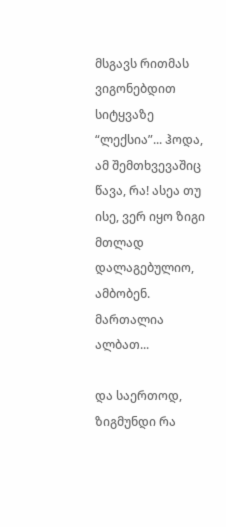მსგავს რითმას ვიგონებდით სიტყვაზე “ლექსია”... ჰოდა, ამ შემთხვევაშიც წავა, რა! ასეა თუ ისე, ვერ იყო ზიგი მთლად დალაგებულიო, ამბობენ. მართალია ალბათ...

და საერთოდ, ზიგმუნდი რა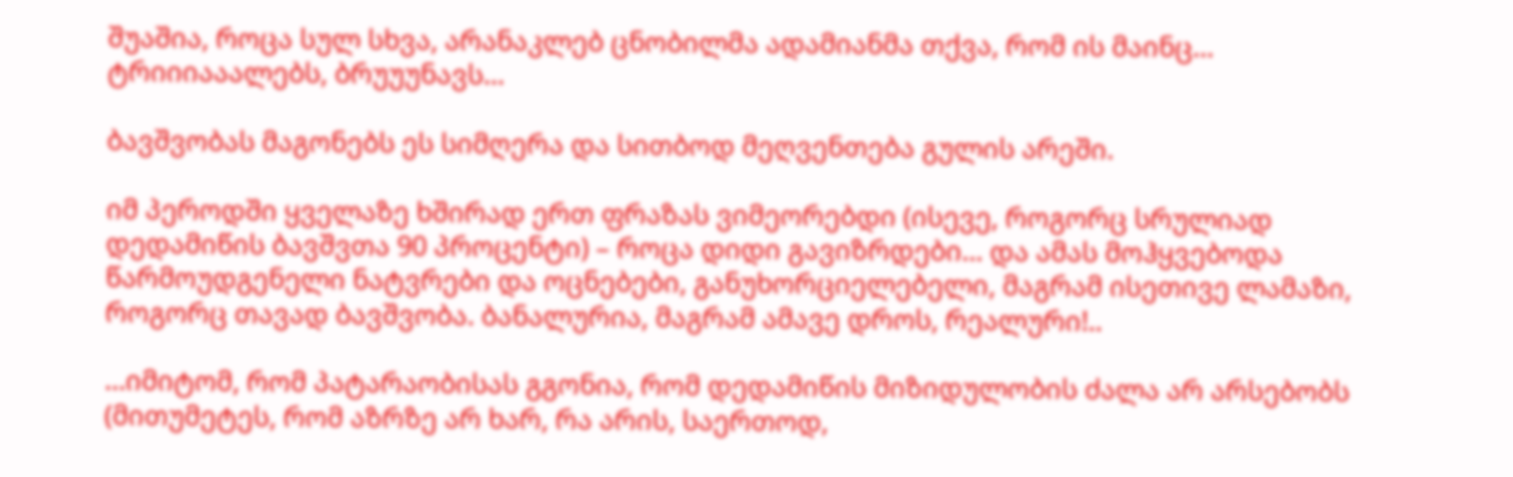შუაშია, როცა სულ სხვა, არანაკლებ ცნობილმა ადამიანმა თქვა, რომ ის მაინც... ტრიიიააალებს, ბრუუუნავს...

ბავშვობას მაგონებს ეს სიმღერა და სითბოდ მეღვენთება გულის არეში.

იმ პეროდში ყველაზე ხშირად ერთ ფრაზას ვიმეორებდი (ისევე, როგორც სრულიად დედამიწის ბავშვთა 90 პროცენტი) – როცა დიდი გავიზრდები... და ამას მოჰყვებოდა წარმოუდგენელი ნატვრები და ოცნებები, განუხორციელებელი, მაგრამ ისეთივე ლამაზი, როგორც თავად ბავშვობა. ბანალურია, მაგრამ ამავე დროს, რეალური!..

...იმიტომ, რომ პატარაობისას გგონია, რომ დედამიწის მიზიდულობის ძალა არ არსებობს (მითუმეტეს, რომ აზრზე არ ხარ, რა არის, საერთოდ,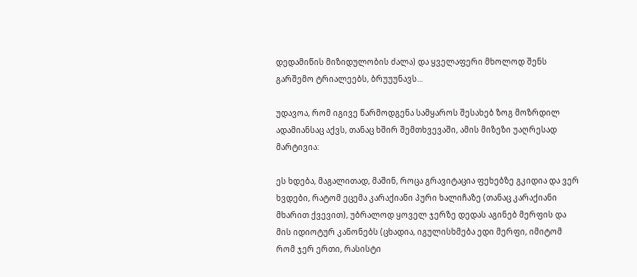დედამიწის მიზიდულობის ძალა) და ყველაფერი მხოლოდ შენს გარშემო ტრიალეებს, ბრუუუნავს...

უდავოა, რომ იგივე წარმოდგენა სამყაროს შესახებ ზოგ მოზრდილ ადამიანსაც აქვს, თანაც ხშირ შემთხვევაში, ამის მიზეზი უაღრესად მარტივია:

ეს ხდება, მაგალითად, მაშინ, როცა გრავიტაცია ფეხებზე გკიდია და ვერ ხვდები, რატომ ეცემა კარაქიანი პური ხალიჩაზე (თანაც კარაქიანი მხარით ქვევით), უბრალოდ ყოველ ჯერზე დედას აგინებ მერფის და მის იდიოტურ კანონებს (ცხადია, იგულისხმება ედი მერფი, იმიტომ რომ ჯერ ერთი, რასისტი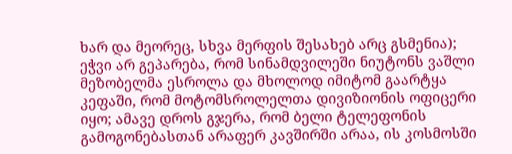ხარ და მეორეც, სხვა მერფის შესახებ არც გსმენია); ეჭვი არ გეპარება, რომ სინამდვილეში ნიუტონს ვაშლი მეზობელმა ესროლა და მხოლოდ იმიტომ გაარტყა კეფაში, რომ მოტომსროლელთა დივიზიონის ოფიცერი იყო; ამავე დროს გჯერა, რომ ბელი ტელეფონის გამოგონებასთან არაფერ კავშირში არაა, ის კოსმოსში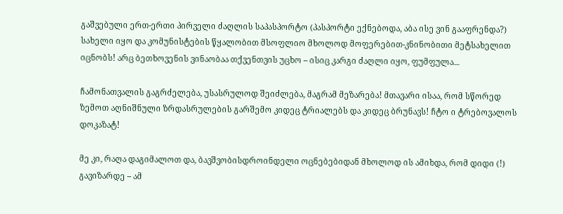გაშვებული ერთ-ერთი პირველი ძაღლის საპასპორტო (პასპორტი ექნებოდა, აბა ისე ვინ გააფრენდა?) სახელი იყო და კომუნისტების წყალობით მსოფლიო მხოლოდ მოფერებით-კნინობითი მეტსახელით იცნობს! არც ბეთხოვენის ვინაობაა თქვენთვის უცხო – ისიც კარგი ძაღლი იყო, ფუმფულა...

ჩამონათვალის გაგრძელება, უსასრულოდ შეიძლება, მაგრამ მეზარება! მთავარი ისაა, რომ სწორედ ზემოთ აღნიშნული ზრდასრულების გარშემო კიდეც ტრიალებს და კიდეც ბრუნავს! ჩტო ი ტრებოვალოს დოკაზატ!

მე კი, რაღა დაგიმალოთ და, ბავშვობისდროინდელი ოცნებებიდან მხოლოდ ის ამიხდა, რომ დიდი (!) გავიზარდე – ამ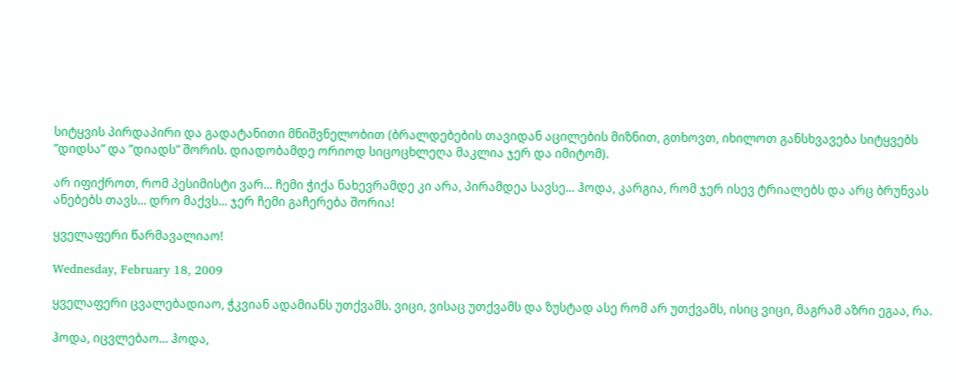სიტყვის პირდაპირი და გადატანითი მნიშვნელობით (ბრალდებების თავიდან აცილების მიზნით, გთხოვთ, იხილოთ განსხვავება სიტყვებს ”დიდსა” და ”დიადს” შორის. დიადობამდე ორიოდ სიცოცხლეღა მაკლია ჯერ და იმიტომ).

არ იფიქროთ, რომ პესიმისტი ვარ... ჩემი ჭიქა ნახევრამდე კი არა, პირამდეა სავსე... ჰოდა, კარგია, რომ ჯერ ისევ ტრიალებს და არც ბრუნვას ანებებს თავს... დრო მაქვს... ჯერ ჩემი გაჩერება შორია!

ყველაფერი წარმავალიაო!

Wednesday, February 18, 2009

ყველაფერი ცვალებადიაო, ჭკვიან ადამიანს უთქვამს. ვიცი, ვისაც უთქვამს და ზუსტად ასე რომ არ უთქვამს, ისიც ვიცი, მაგრამ აზრი ეგაა, რა.

ჰოდა, იცვლებაო... ჰოდა,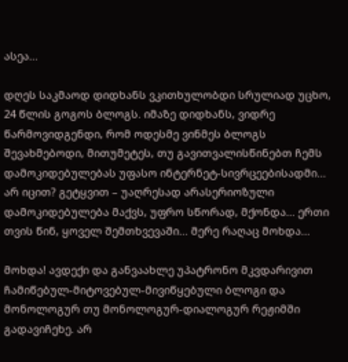ასეა...

დღეს საკმაოდ დიდხანს ვკითხულობდი სრულიად უცხო, 24 წლის გოგოს ბლოგს. იმაზე დიდხანს, ვიდრე წარმოვიდგენდი, რომ ოდესმე ვინმეს ბლოგს შევახმებოდი, მითუმეტეს, თუ გავითვალისწინებთ ჩემს დამოკიდებულებას უფასო ინტერნეტ-სივრცეებისადმი... არ იცით? გეტყვით – უაღრესად არასერიოზული დამოკიდებულება მაქვს, უფრო სწორად, მქონდა... ერთი თვის წინ, ყოველ შემთხვევაში... მერე რაღაც მოხდა...

მოხდა! ავდექი და განვაახლე უპატრონო მკვდარივით ჩამიწებულ-მიტოვებულ-მივიწყებული ბლოგი და მონოლოგურ თუ მონოლოგურ-დიალოგურ რეჟიმში გადავიჩეხე. არ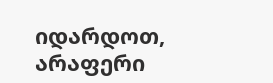იდარდოთ, არაფერი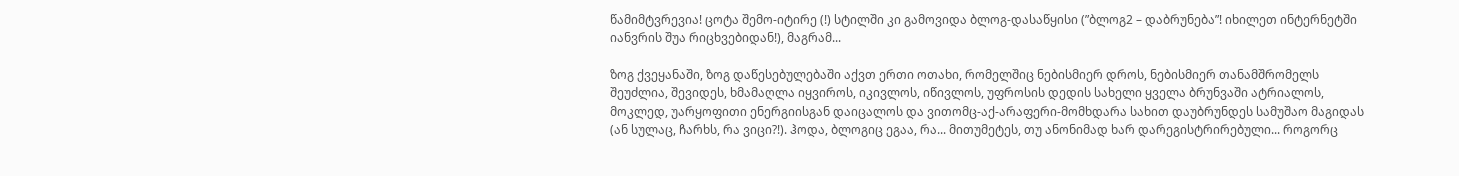წამიმტვრევია! ცოტა შემო-იტირე (!) სტილში კი გამოვიდა ბლოგ-დასაწყისი (”ბლოგ2 – დაბრუნება”! იხილეთ ინტერნეტში იანვრის შუა რიცხვებიდან!), მაგრამ...

ზოგ ქვეყანაში, ზოგ დაწესებულებაში აქვთ ერთი ოთახი, რომელშიც ნებისმიერ დროს, ნებისმიერ თანამშრომელს შეუძლია, შევიდეს, ხმამაღლა იყვიროს, იკივლოს, იწივლოს, უფროსის დედის სახელი ყველა ბრუნვაში ატრიალოს, მოკლედ, უარყოფითი ენერგიისგან დაიცალოს და ვითომც-აქ-არაფერი-მომხდარა სახით დაუბრუნდეს სამუშაო მაგიდას (ან სულაც, ჩარხს, რა ვიცი?!). ჰოდა, ბლოგიც ეგაა, რა... მითუმეტეს, თუ ანონიმად ხარ დარეგისტრირებული... როგორც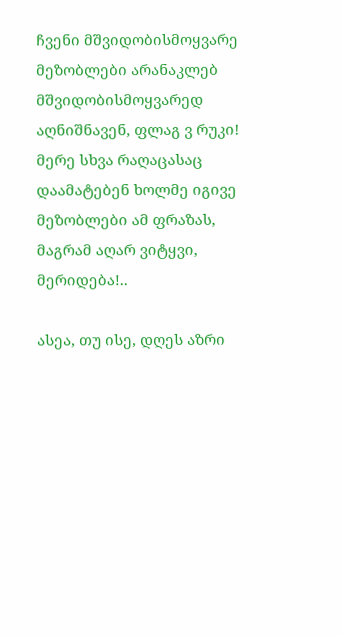ჩვენი მშვიდობისმოყვარე მეზობლები არანაკლებ მშვიდობისმოყვარედ აღნიშნავენ, ფლაგ ვ რუკი! მერე სხვა რაღაცასაც დაამატებენ ხოლმე იგივე მეზობლები ამ ფრაზას, მაგრამ აღარ ვიტყვი, მერიდება!..

ასეა, თუ ისე, დღეს აზრი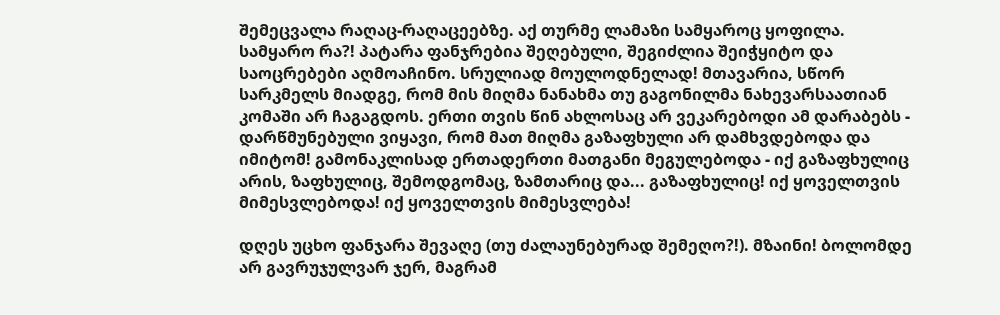შემეცვალა რაღაც-რაღაცეებზე. აქ თურმე ლამაზი სამყაროც ყოფილა. სამყარო რა?! პატარა ფანჯრებია შეღებული, შეგიძლია შეიჭყიტო და საოცრებები აღმოაჩინო. სრულიად მოულოდნელად! მთავარია, სწორ სარკმელს მიადგე, რომ მის მიღმა ნანახმა თუ გაგონილმა ნახევარსაათიან კომაში არ ჩაგაგდოს. ერთი თვის წინ ახლოსაც არ ვეკარებოდი ამ დარაბებს - დარწმუნებული ვიყავი, რომ მათ მიღმა გაზაფხული არ დამხვდებოდა და იმიტომ! გამონაკლისად ერთადერთი მათგანი მეგულებოდა - იქ გაზაფხულიც არის, ზაფხულიც, შემოდგომაც, ზამთარიც და... გაზაფხულიც! იქ ყოველთვის მიმესვლებოდა! იქ ყოველთვის მიმესვლება!

დღეს უცხო ფანჯარა შევაღე (თუ ძალაუნებურად შემეღო?!). მზაინი! ბოლომდე არ გავრუჯულვარ ჯერ, მაგრამ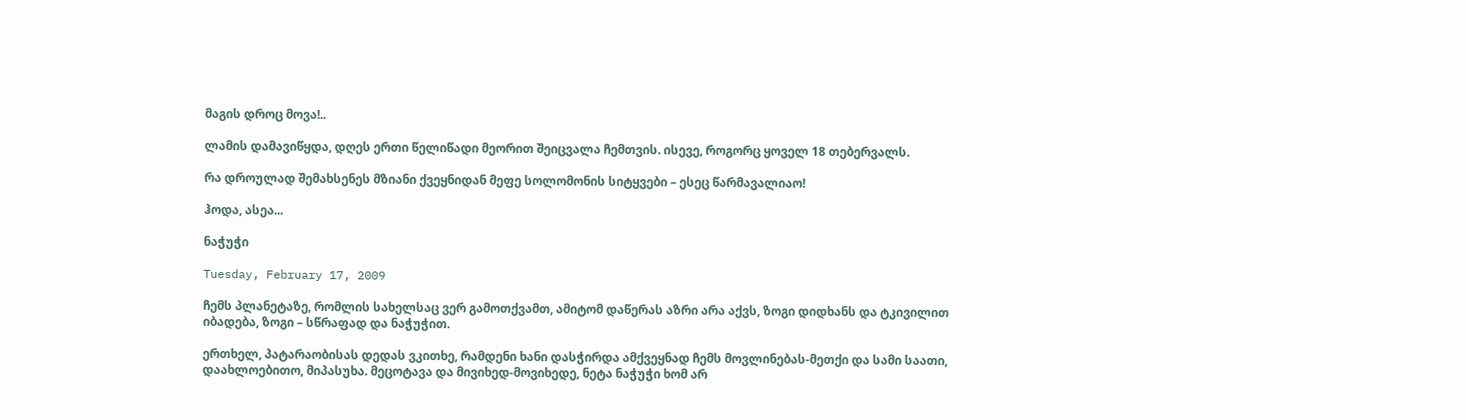მაგის დროც მოვა!..

ლამის დამავიწყდა, დღეს ერთი წელიწადი მეორით შეიცვალა ჩემთვის. ისევე, როგორც ყოველ 18 თებერვალს.

რა დროულად შემახსენეს მზიანი ქვეყნიდან მეფე სოლომონის სიტყვები – ესეც წარმავალიაო!

ჰოდა, ასეა...

ნაჭუჭი

Tuesday, February 17, 2009

ჩემს პლანეტაზე, რომლის სახელსაც ვერ გამოთქვამთ, ამიტომ დაწერას აზრი არა აქვს, ზოგი დიდხანს და ტკივილით იბადება, ზოგი – სწრაფად და ნაჭუჭით.

ერთხელ, პატარაობისას დედას ვკითხე, რამდენი ხანი დასჭირდა ამქვეყნად ჩემს მოვლინებას-მეთქი და სამი საათი, დაახლოებითო, მიპასუხა. მეცოტავა და მივიხედ-მოვიხედე, ნეტა ნაჭუჭი ხომ არ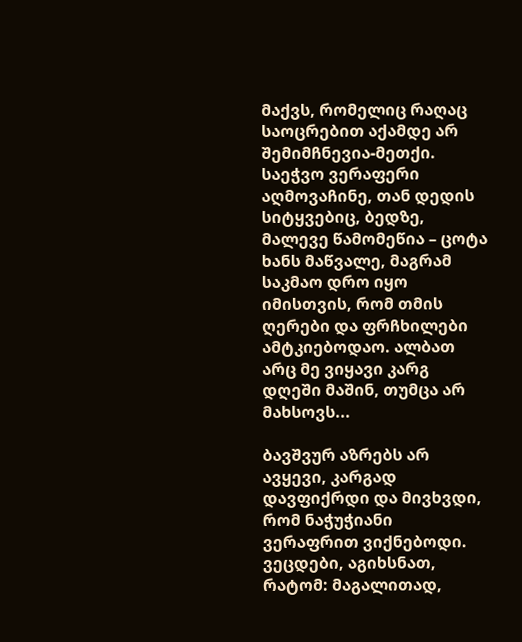მაქვს, რომელიც რაღაც საოცრებით აქამდე არ შემიმჩნევია-მეთქი. საეჭვო ვერაფერი აღმოვაჩინე, თან დედის სიტყვებიც, ბედზე, მალევე წამომეწია – ცოტა ხანს მაწვალე, მაგრამ საკმაო დრო იყო იმისთვის, რომ თმის ღერები და ფრჩხილები ამტკიებოდაო. ალბათ არც მე ვიყავი კარგ დღეში მაშინ, თუმცა არ მახსოვს...

ბავშვურ აზრებს არ ავყევი, კარგად დავფიქრდი და მივხვდი, რომ ნაჭუჭიანი ვერაფრით ვიქნებოდი. ვეცდები, აგიხსნათ, რატომ: მაგალითად,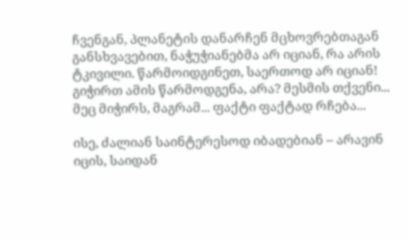ჩვენგან, პლანეტის დანარჩენ მცხოვრებთაგან განსხვავებით, ნაჭუჭიანებმა არ იციან, რა არის ტკივილი. წარმოიდგინეთ, საერთოდ არ იციან! გიჭირთ ამის წარმოდგენა, არა? მესმის თქვენი... მეც მიჭირს, მაგრამ... ფაქტი ფაქტად რჩება...

ისე, ძალიან საინტერესოდ იბადებიან – არავინ იცის, საიდან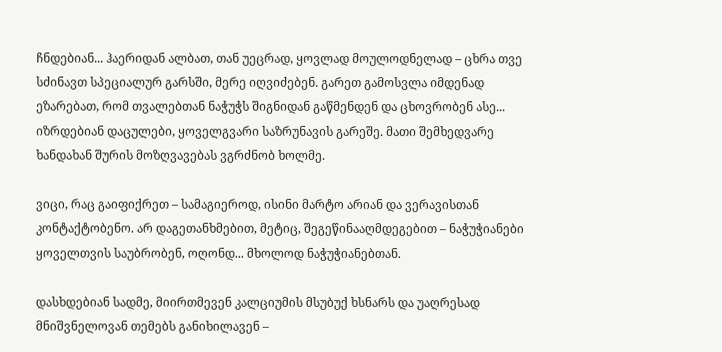ჩნდებიან... ჰაერიდან ალბათ, თან უეცრად, ყოვლად მოულოდნელად – ცხრა თვე სძინავთ სპეციალურ გარსში, მერე იღვიძებენ. გარეთ გამოსვლა იმდენად ეზარებათ, რომ თვალებთან ნაჭუჭს შიგნიდან გაწმენდენ და ცხოვრობენ ასე... იზრდებიან დაცულები, ყოველგვარი საზრუნავის გარეშე. მათი შემხედვარე ხანდახან შურის მოზღვავებას ვგრძნობ ხოლმე.

ვიცი, რაც გაიფიქრეთ – სამაგიეროდ, ისინი მარტო არიან და ვერავისთან კონტაქტობენო. არ დაგეთანხმებით, მეტიც, შეგეწინააღმდეგებით – ნაჭუჭიანები ყოველთვის საუბრობენ, ოღონდ... მხოლოდ ნაჭუჭიანებთან.

დასხდებიან სადმე, მიირთმევენ კალციუმის მსუბუქ ხსნარს და უაღრესად მნიშვნელოვან თემებს განიხილავენ –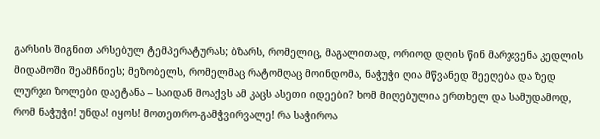გარსის შიგნით არსებულ ტემპერატურას; ბზარს, რომელიც, მაგალითად, ორიოდ დღის წინ მარჯვენა კედლის მიდამოში შეამჩნიეს; მეზობელს, რომელმაც რატომღაც მოინდომა, ნაჭუჭი ღია მწვანედ შეეღება და ზედ ლურჯი ზოლები დაეტანა – საიდან მოაქვს ამ კაცს ასეთი იდეები? ხომ მიღებულია ერთხელ და სამუდამოდ, რომ ნაჭუჭი! უნდა! იყოს! მოთეთრო-გამჭვირვალე! რა საჭიროა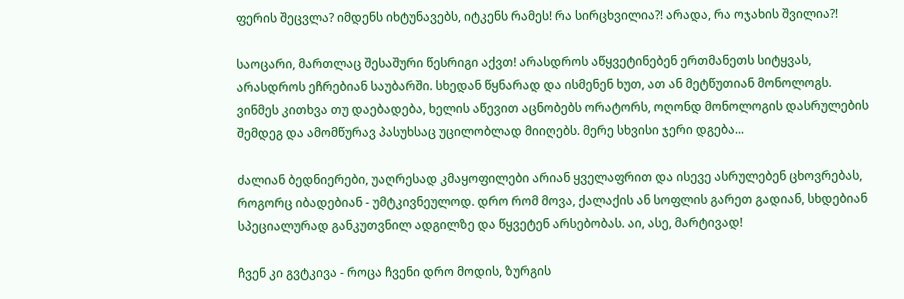ფერის შეცვლა? იმდენს იხტუნავებს, იტკენს რამეს! რა სირცხვილია?! არადა, რა ოჯახის შვილია?!

საოცარი, მართლაც შესაშური წესრიგი აქვთ! არასდროს აწყვეტინებენ ერთმანეთს სიტყვას, არასდროს ეჩრებიან საუბარში. სხედან წყნარად და ისმენენ ხუთ, ათ ან მეტწუთიან მონოლოგს. ვინმეს კითხვა თუ დაებადება, ხელის აწევით აცნობებს ორატორს, ოღონდ მონოლოგის დასრულების შემდეგ და ამომწურავ პასუხსაც უცილობლად მიიღებს. მერე სხვისი ჯერი დგება...

ძალიან ბედნიერები, უაღრესად კმაყოფილები არიან ყველაფრით და ისევე ასრულებენ ცხოვრებას, როგორც იბადებიან - უმტკივნეულოდ. დრო რომ მოვა, ქალაქის ან სოფლის გარეთ გადიან, სხდებიან სპეციალურად განკუთვნილ ადგილზე და წყვეტენ არსებობას. აი, ასე, მარტივად!

ჩვენ კი გვტკივა - როცა ჩვენი დრო მოდის, ზურგის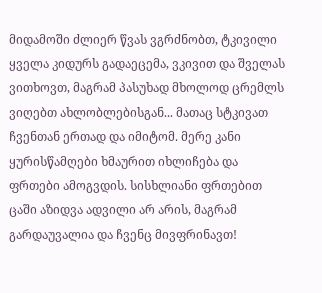მიდამოში ძლიერ წვას ვგრძნობთ, ტკივილი ყველა კიდურს გადაეცემა, ვკივით და შველას ვითხოვთ, მაგრამ პასუხად მხოლოდ ცრემლს ვიღებთ ახლობლებისგან... მათაც სტკივათ ჩვენთან ერთად და იმიტომ. მერე კანი ყურისწამღები ხმაურით იხლიჩება და ფრთები ამოგვდის. სისხლიანი ფრთებით ცაში აზიდვა ადვილი არ არის, მაგრამ გარდაუვალია და ჩვენც მივფრინავთ!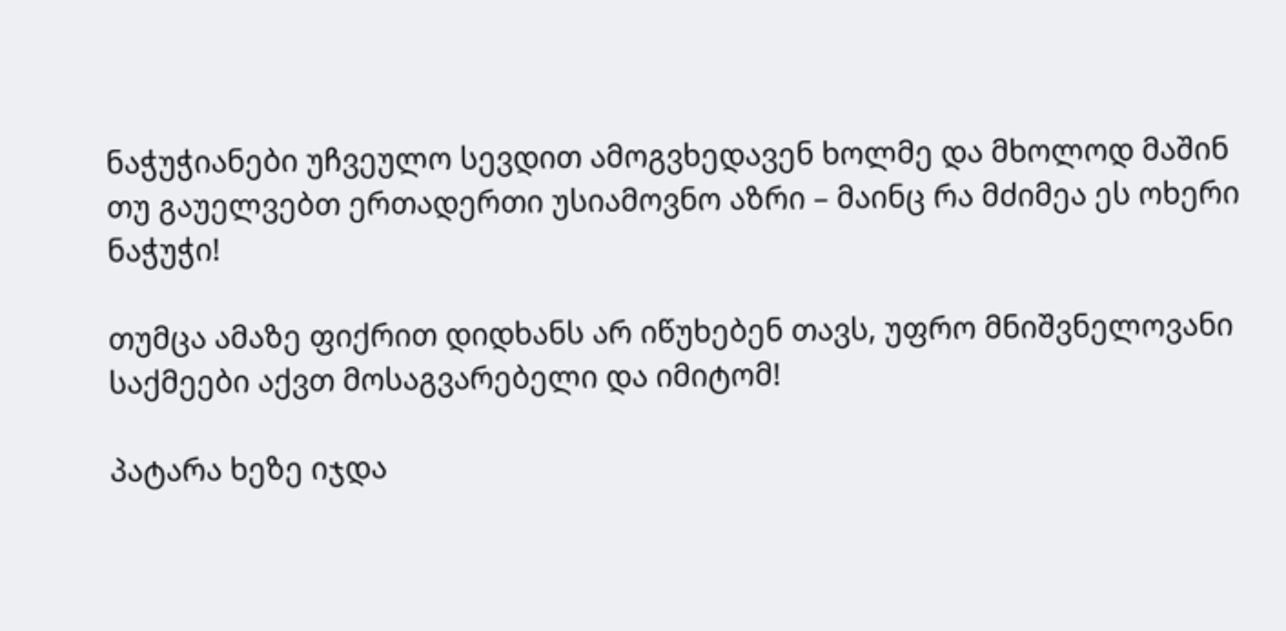ნაჭუჭიანები უჩვეულო სევდით ამოგვხედავენ ხოლმე და მხოლოდ მაშინ თუ გაუელვებთ ერთადერთი უსიამოვნო აზრი – მაინც რა მძიმეა ეს ოხერი ნაჭუჭი!

თუმცა ამაზე ფიქრით დიდხანს არ იწუხებენ თავს, უფრო მნიშვნელოვანი საქმეები აქვთ მოსაგვარებელი და იმიტომ!

პატარა ხეზე იჯდა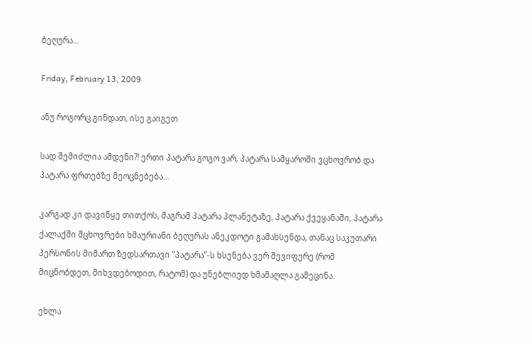ბეღურა...

Friday, February 13, 2009

ანუ როგორც გინდათ, ისე გაიგეთ

სად შემიძლია ამდენი?! ერთი პატარა გოგო ვარ, პატარა სამყაროში ვცხოვრობ და პატარა ფრთებზე მეოცნებება...

კარგად კი დავიწყე თითქოს, მაგრამ პატარა პლანეტაზე, პატარა ქვეყანაში, პატარა ქალაქში მცხოვრები ხმაურიანი ბეღურას ანეკდოტი გამახსენდა, თანაც საკუთარი პერსონის მიმართ ზედსართავი “პატარა”-ს ხსენება ვერ შევიფერე (რომ მიცნობდეთ, მიხვდებოდით, რატომ) და უნებლიედ ხმამაღლა გამეცინა.

ეხლა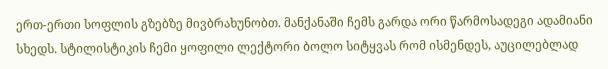ერთ-ერთი სოფლის გზებზე მივბრახუნობთ. მანქანაში ჩემს გარდა ორი წარმოსადეგი ადამიანი სხედს. სტილისტიკის ჩემი ყოფილი ლექტორი ბოლო სიტყვას რომ ისმენდეს, აუცილებლად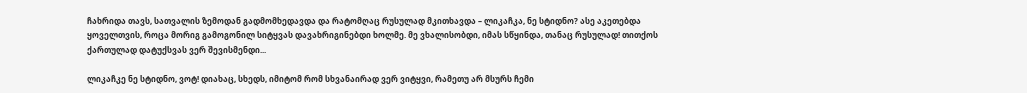ჩახრიდა თავს, სათვალის ზემოდან გადმომხედავდა და რატომღაც რუსულად მკითხავდა – ლიკაჩკა, ნე სტიდნო? ასე აკეთებდა ყოველთვის, როცა მორიგ გამოგონილ სიტყვას დავახრიგინებდი ხოლმე. მე ვხალისობდი, იმას სწყინდა, თანაც რუსულად! თითქოს ქართულად დატუქსვას ვერ შევისმენდი...

ლიკაჩკე ნე სტიდნო, ვოტ! დიახაც, სხედს, იმიტომ რომ სხვანაირად ვერ ვიტყვი, რამეთუ არ მსურს ჩემი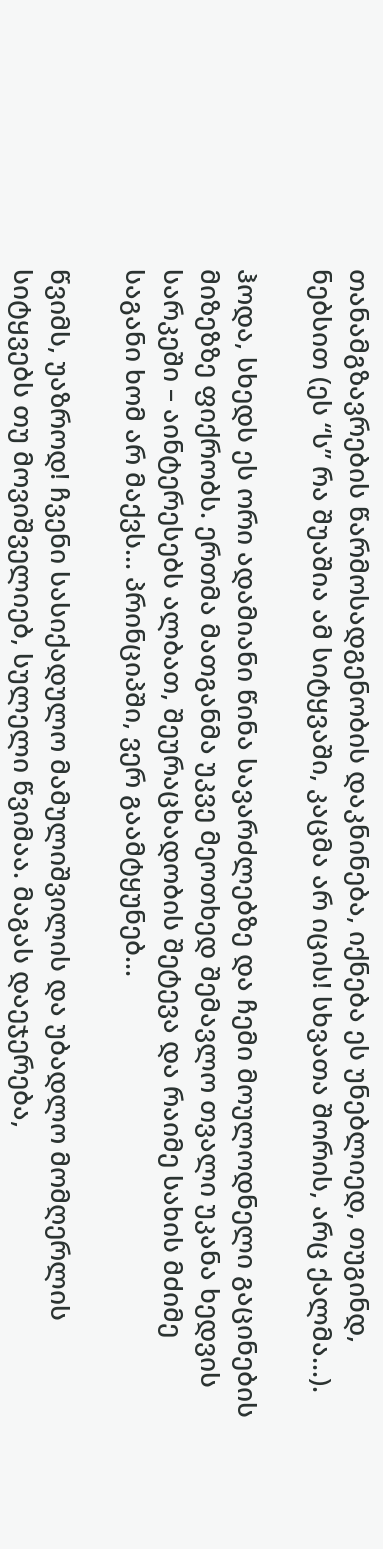თანამგზავრების წარმოსადგენობის დაკნინება, იქნება ეს უნებლიედ, თუგინდ, ნებსით (ეს “ს” რა შუაშია ამ სიტყვაში, კაცმა არ იცის! სხვათა შორის, არც ქალმა...).

ჰოდა, სხედს ეს ორი ადამიანი წინა სავარძლებზე და ჩემი მოულოდნელი გაცინების მიზეზზე ფიქრობს. ერთმა მათგანმა უკვე მეოთხედ შემავლო თვალი უკანა ხედვის სარკეში – აინტერესებს ალბათ, შეურაცხადობის შეტევა და რაიმე სახის მძიმე საგანი ხომ არ მაქვს... პრინციპში, ვერ გაამტყუნებ...

წვიმს, უაზროდ! ჩვენი სასიქადულო მამულიშვილის და უბადლო მომღერლის სიტყვებს თუ მოვიშველიებ, სულელი წვიმაა. მაგას დაეჯერება,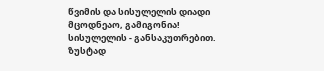წვიმის და სისულელის დიადი მცოდნეაო, გამიგონია! სისულელის - განსაკუთრებით. ზუსტად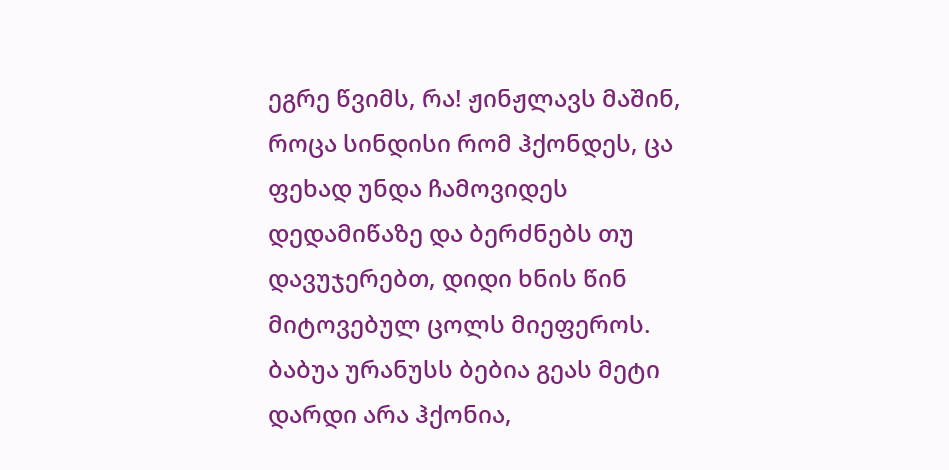ეგრე წვიმს, რა! ჟინჟლავს მაშინ, როცა სინდისი რომ ჰქონდეს, ცა ფეხად უნდა ჩამოვიდეს დედამიწაზე და ბერძნებს თუ დავუჯერებთ, დიდი ხნის წინ მიტოვებულ ცოლს მიეფეროს. ბაბუა ურანუსს ბებია გეას მეტი დარდი არა ჰქონია,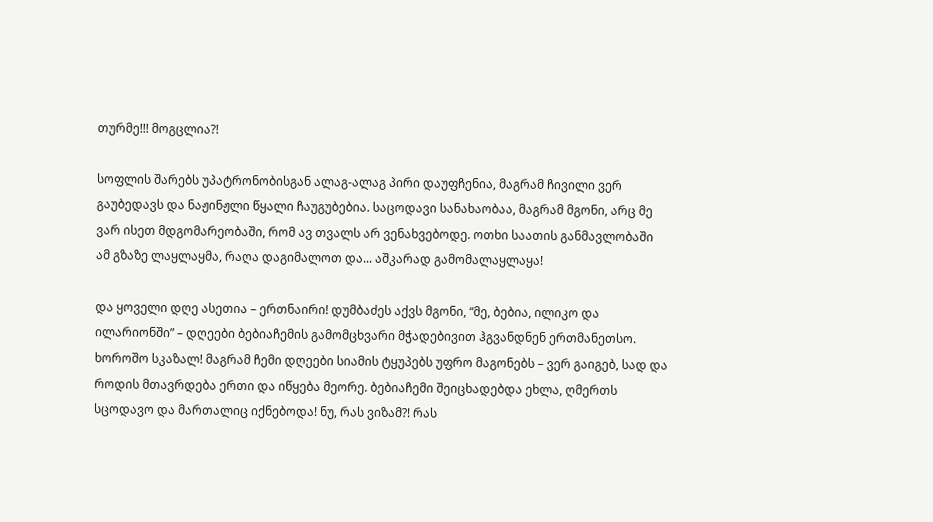თურმე!!! მოგცლია?!

სოფლის შარებს უპატრონობისგან ალაგ-ალაგ პირი დაუფჩენია, მაგრამ ჩივილი ვერ გაუბედავს და ნაჟინჟლი წყალი ჩაუგუბებია. საცოდავი სანახაობაა, მაგრამ მგონი, არც მე ვარ ისეთ მდგომარეობაში, რომ ავ თვალს არ ვენახვებოდე. ოთხი საათის განმავლობაში ამ გზაზე ლაყლაყმა, რაღა დაგიმალოთ და... აშკარად გამომალაყლაყა!

და ყოველი დღე ასეთია – ერთნაირი! დუმბაძეს აქვს მგონი, “მე, ბებია, ილიკო და ილარიონში” – დღეები ბებიაჩემის გამომცხვარი მჭადებივით ჰგვანდნენ ერთმანეთსო. ხოროშო სკაზალ! მაგრამ ჩემი დღეები სიამის ტყუპებს უფრო მაგონებს – ვერ გაიგებ, სად და როდის მთავრდება ერთი და იწყება მეორე. ბებიაჩემი შეიცხადებდა ეხლა, ღმერთს სცოდავო და მართალიც იქნებოდა! ნუ, რას ვიზამ?! რას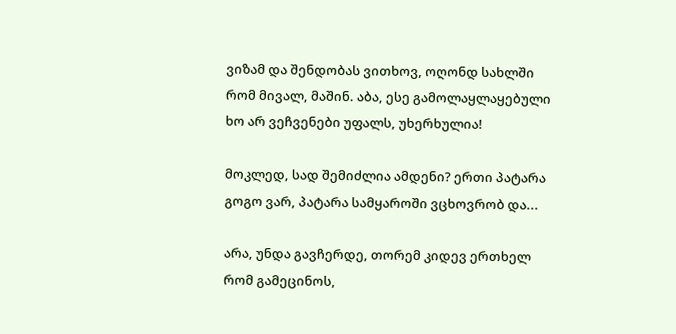ვიზამ და შენდობას ვითხოვ, ოღონდ სახლში რომ მივალ, მაშინ. აბა, ესე გამოლაყლაყებული ხო არ ვეჩვენები უფალს, უხერხულია!

მოკლედ, სად შემიძლია ამდენი? ერთი პატარა გოგო ვარ, პატარა სამყაროში ვცხოვრობ და...

არა, უნდა გავჩერდე, თორემ კიდევ ერთხელ რომ გამეცინოს,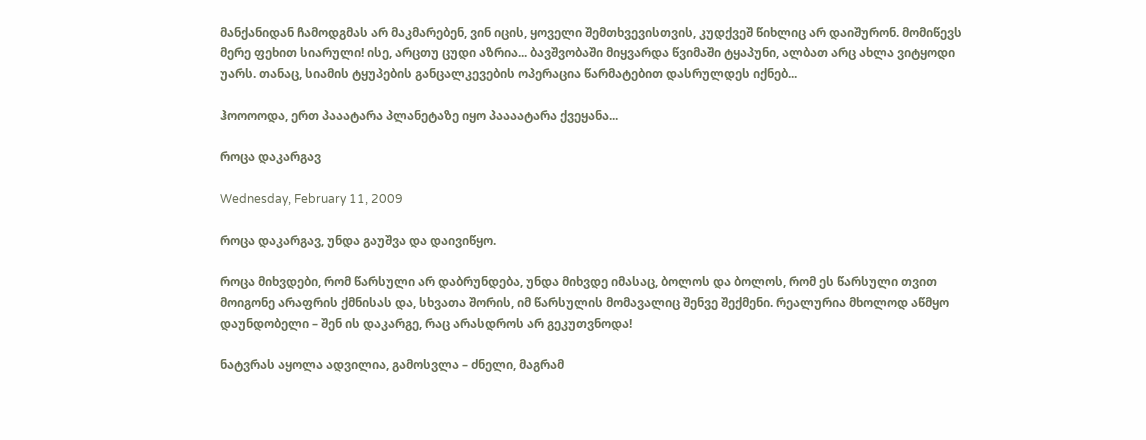მანქანიდან ჩამოდგმას არ მაკმარებენ, ვინ იცის, ყოველი შემთხვევისთვის, კუდქვეშ წიხლიც არ დაიშურონ. მომიწევს მერე ფეხით სიარული! ისე, არცთუ ცუდი აზრია... ბავშვობაში მიყვარდა წვიმაში ტყაპუნი, ალბათ არც ახლა ვიტყოდი უარს. თანაც, სიამის ტყუპების განცალკევების ოპერაცია წარმატებით დასრულდეს იქნებ...

ჰოოოოდა, ერთ პააატარა პლანეტაზე იყო პაააატარა ქვეყანა...

როცა დაკარგავ

Wednesday, February 11, 2009

როცა დაკარგავ, უნდა გაუშვა და დაივიწყო.

როცა მიხვდები, რომ წარსული არ დაბრუნდება, უნდა მიხვდე იმასაც, ბოლოს და ბოლოს, რომ ეს წარსული თვით მოიგონე არაფრის ქმნისას და, სხვათა შორის, იმ წარსულის მომავალიც შენვე შექმენი. რეალურია მხოლოდ აწმყო დაუნდობელი – შენ ის დაკარგე, რაც არასდროს არ გეკუთვნოდა!

ნატვრას აყოლა ადვილია, გამოსვლა – ძნელი, მაგრამ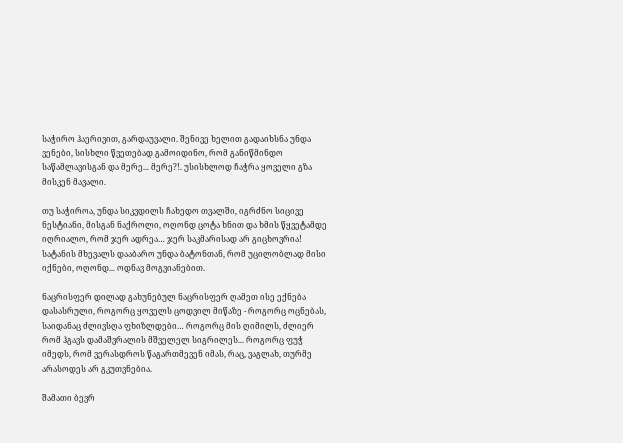საჭირო ჰაერივით, გარდაუვალი. შენივე ხელით გადაიხსნა უნდა ვენები, სისხლი წვეთებად გამოიდინო, რომ განიწმინდო საწამლავისგან და მერე... მერე?!. უსისხლოდ ჩაჭრა ყოველი გზა მისკენ მავალი.

თუ საჭიროა, უნდა სიკვდილს ჩახედო თვალში, იგრძნო სიცივე ნესტიანი, მისგან ნაქროლი, ოღონდ ცოტა ხნით და ხმის წყვეტამდე იღრიალო, რომ ჯერ ადრეა… ჯერ საკმარისად არ გიცხოვრია! სატანის მხევალს დააბარო უნდა ბატონთან, რომ უცილობლად მისი იქნები, ოღონდ... ოდნავ მოგვიანებით.

ნაცრისფერ დილად გახუნებულ ნაცრისფერ ღამეთ ისე ექნება დასასრული, როგორც ყოველს ცოდვილ მიწაზე - როგორც ოცნებას, საიდანაც ძლივსღა ფხიზლდები… როგორც მის ღიმილს, ძლიერ რომ ჰგავს დამაშვრალის მშველელ სიგრილეს... როგორც ფუჭ იმედს, რომ ვერასდროს წაგართმევენ იმას, რაც, ვაგლახ, თურმე არასოდეს არ გკუთვნებია.

შამათი ბევრ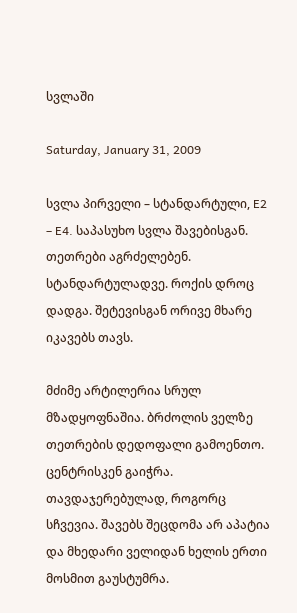სვლაში

Saturday, January 31, 2009

სვლა პირველი – სტანდარტული, E2 – E4. საპასუხო სვლა შავებისგან. თეთრები აგრძელებენ. სტანდარტულადვე. როქის დროც დადგა. შეტევისგან ორივე მხარე იკავებს თავს.

მძიმე არტილერია სრულ მზადყოფნაშია. ბრძოლის ველზე თეთრების დედოფალი გამოენთო. ცენტრისკენ გაიჭრა. თავდაჯერებულად, როგორც სჩვევია. შავებს შეცდომა არ აპატია და მხედარი ველიდან ხელის ერთი მოსმით გაუსტუმრა.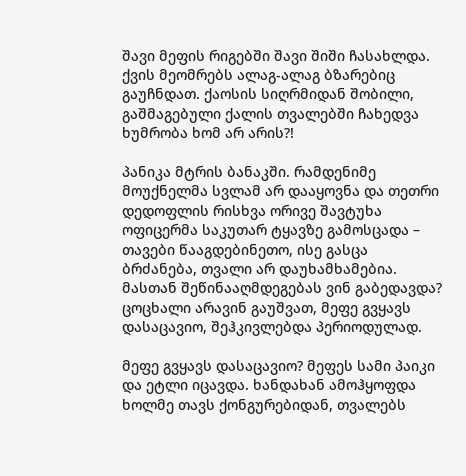შავი მეფის რიგებში შავი შიში ჩასახლდა. ქვის მეომრებს ალაგ-ალაგ ბზარებიც გაუჩნდათ. ქაოსის სიღრმიდან შობილი, გაშმაგებული ქალის თვალებში ჩახედვა ხუმრობა ხომ არ არის?!

პანიკა მტრის ბანაკში. რამდენიმე მოუქნელმა სვლამ არ დააყოვნა და თეთრი დედოფლის რისხვა ორივე შავტუხა ოფიცერმა საკუთარ ტყავზე გამოსცადა – თავები წააგდებინეთო, ისე გასცა ბრძანება, თვალი არ დაუხამხამებია. მასთან შეწინააღმდეგებას ვინ გაბედავდა? ცოცხალი არავინ გაუშვათ, მეფე გვყავს დასაცავიო, შეჰკივლებდა პერიოდულად.

მეფე გვყავს დასაცავიო? მეფეს სამი პაიკი და ეტლი იცავდა. ხანდახან ამოჰყოფდა ხოლმე თავს ქონგურებიდან, თვალებს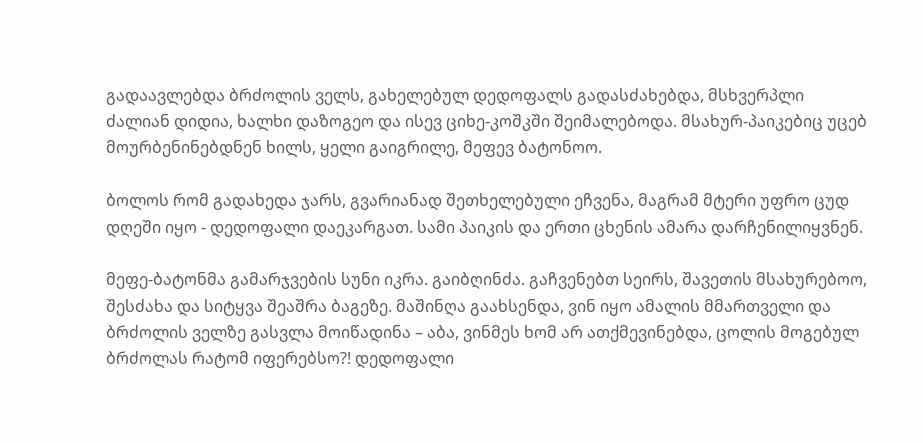გადაავლებდა ბრძოლის ველს, გახელებულ დედოფალს გადასძახებდა, მსხვერპლი ძალიან დიდია, ხალხი დაზოგეო და ისევ ციხე-კოშკში შეიმალებოდა. მსახურ-პაიკებიც უცებ მოურბენინებდნენ ხილს, ყელი გაიგრილე, მეფევ ბატონოო.

ბოლოს რომ გადახედა ჯარს, გვარიანად შეთხელებული ეჩვენა, მაგრამ მტერი უფრო ცუდ დღეში იყო - დედოფალი დაეკარგათ. სამი პაიკის და ერთი ცხენის ამარა დარჩენილიყვნენ.

მეფე-ბატონმა გამარჯვების სუნი იკრა. გაიბღინძა. გაჩვენებთ სეირს, შავეთის მსახურებოო, შესძახა და სიტყვა შეაშრა ბაგეზე. მაშინღა გაახსენდა, ვინ იყო ამალის მმართველი და ბრძოლის ველზე გასვლა მოიწადინა – აბა, ვინმეს ხომ არ ათქმევინებდა, ცოლის მოგებულ ბრძოლას რატომ იფერებსო?! დედოფალი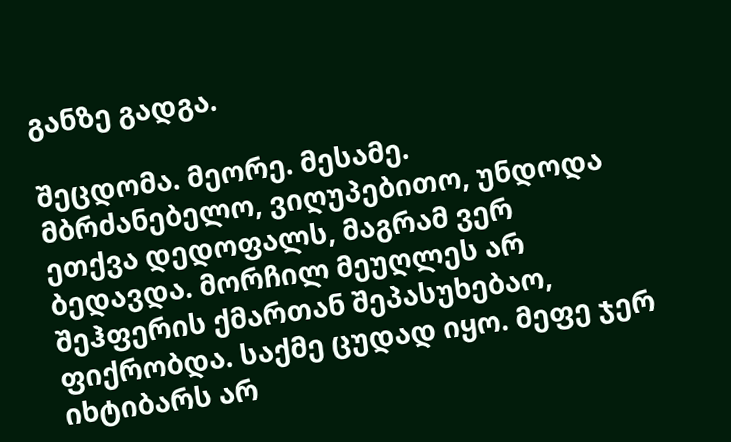განზე გადგა.

შეცდომა. მეორე. მესამე. მბრძანებელო, ვიღუპებითო, უნდოდა ეთქვა დედოფალს, მაგრამ ვერ ბედავდა. მორჩილ მეუღლეს არ შეჰფერის ქმართან შეპასუხებაო, ფიქრობდა. საქმე ცუდად იყო. მეფე ჯერ იხტიბარს არ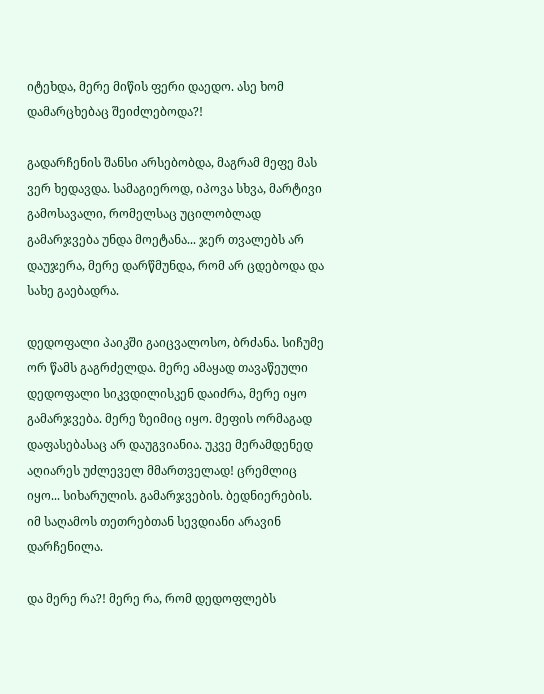იტეხდა, მერე მიწის ფერი დაედო. ასე ხომ დამარცხებაც შეიძლებოდა?!

გადარჩენის შანსი არსებობდა, მაგრამ მეფე მას ვერ ხედავდა. სამაგიეროდ, იპოვა სხვა, მარტივი გამოსავალი, რომელსაც უცილობლად გამარჯვება უნდა მოეტანა... ჯერ თვალებს არ დაუჯერა, მერე დარწმუნდა, რომ არ ცდებოდა და სახე გაებადრა.

დედოფალი პაიკში გაიცვალოსო, ბრძანა. სიჩუმე ორ წამს გაგრძელდა. მერე ამაყად თავაწეული დედოფალი სიკვდილისკენ დაიძრა, მერე იყო გამარჯვება. მერე ზეიმიც იყო. მეფის ორმაგად დაფასებასაც არ დაუგვიანია. უკვე მერამდენედ აღიარეს უძლეველ მმართველად! ცრემლიც იყო... სიხარულის. გამარჯვების. ბედნიერების. იმ საღამოს თეთრებთან სევდიანი არავინ დარჩენილა.

და მერე რა?! მერე რა, რომ დედოფლებს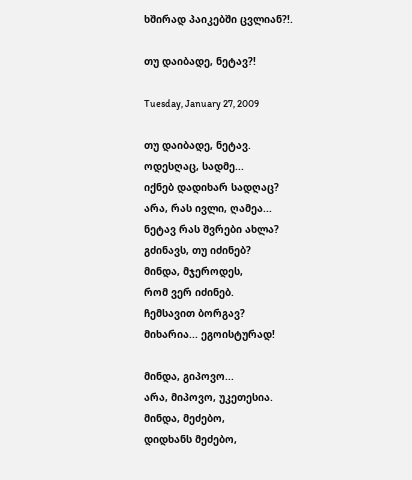ხშირად პაიკებში ცვლიან?!.

თუ დაიბადე, ნეტავ?!

Tuesday, January 27, 2009

თუ დაიბადე, ნეტავ.
ოდესღაც, სადმე...
იქნებ დადიხარ სადღაც?
არა, რას ივლი, ღამეა...
ნეტავ რას შვრები ახლა?
გძინავს, თუ იძინებ?
მინდა, მჯეროდეს,
რომ ვერ იძინებ.
ჩემსავით ბორგავ?
მიხარია... ეგოისტურად!

მინდა, გიპოვო...
არა, მიპოვო, უკეთესია.
მინდა, მეძებო,
დიდხანს მეძებო,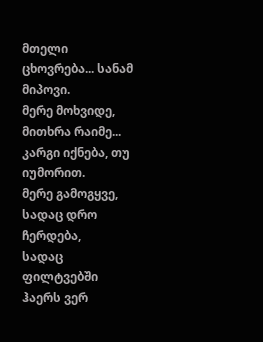მთელი ცხოვრება... სანამ მიპოვი.
მერე მოხვიდე, მითხრა რაიმე...
კარგი იქნება, თუ იუმორით.
მერე გამოგყვე, სადაც დრო ჩერდება,
სადაც ფილტვებში ჰაერს ვერ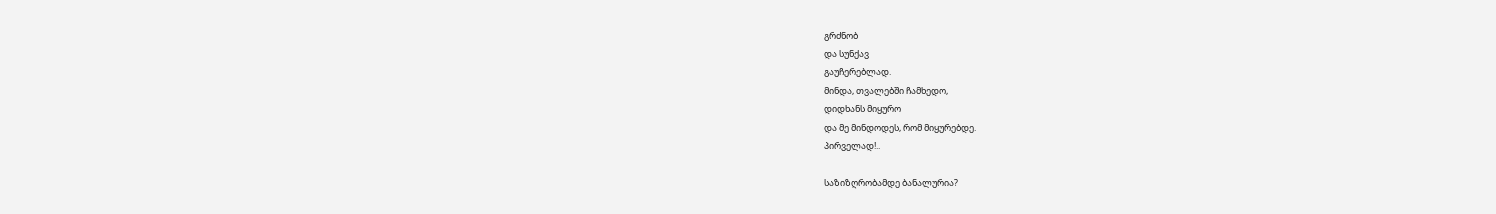გრძნობ
და სუნქავ
გაუჩერებლად.
მინდა, თვალებში ჩამხედო,
დიდხანს მიყურო
და მე მინდოდეს, რომ მიყურებდე.
პირველად!..

საზიზღრობამდე ბანალურია?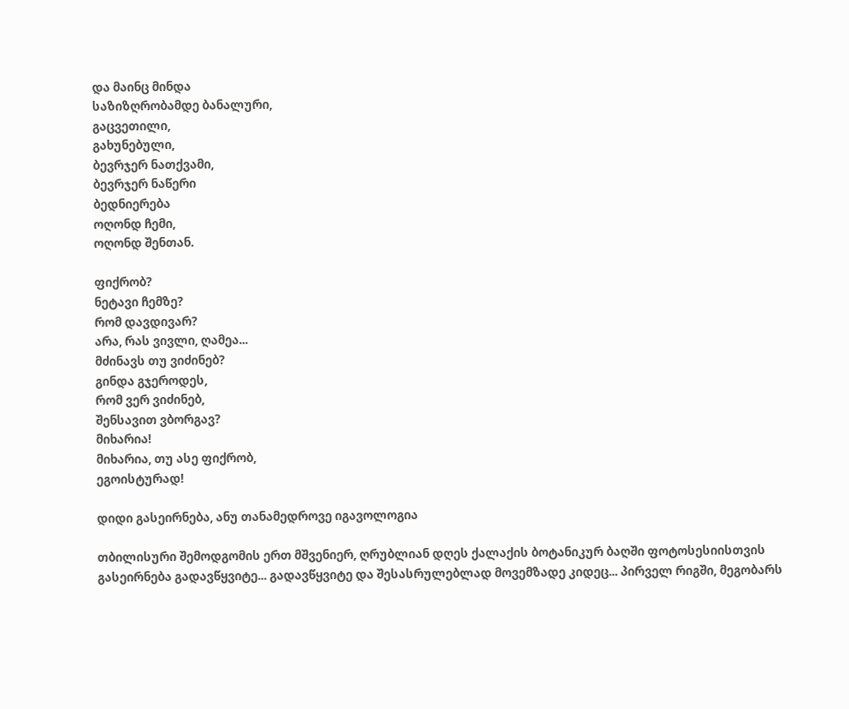და მაინც მინდა
საზიზღრობამდე ბანალური,
გაცვეთილი,
გახუნებული,
ბევრჯერ ნათქვამი,
ბევრჯერ ნაწერი
ბედნიერება
ოღონდ ჩემი,
ოღონდ შენთან.

ფიქრობ?
ნეტავი ჩემზე?
რომ დავდივარ?
არა, რას ვივლი, ღამეა...
მძინავს თუ ვიძინებ?
გინდა გჯეროდეს,
რომ ვერ ვიძინებ,
შენსავით ვბორგავ?
მიხარია!
მიხარია, თუ ასე ფიქრობ,
ეგოისტურად!

დიდი გასეირნება, ანუ თანამედროვე იგავოლოგია

თბილისური შემოდგომის ერთ მშვენიერ, ღრუბლიან დღეს ქალაქის ბოტანიკურ ბაღში ფოტოსესიისთვის გასეირნება გადავწყვიტე... გადავწყვიტე და შესასრულებლად მოვემზადე კიდეც... პირველ რიგში, მეგობარს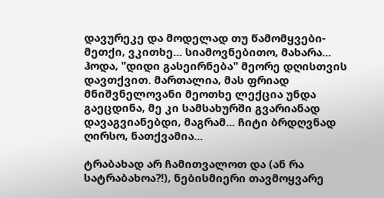დავურეკე და მოდელად თუ წამომყვები-მეთქი, ვკითხე... სიამოვნებითო, მახარა... ჰოდა, "დიდი გასეირნება" მეორე დღისთვის დავთქვით. მართალია, მას ფრიად მნიშვნელოვანი მეოთხე ლექცია უნდა გაეცდინა, მე კი სამსახურში გვარიანად დავაგვიანებდი, მაგრამ... ჩიტი ბრდღვნად ღირსო, ნათქვამია...

ტრაბახად არ ჩამითვალოთ და (ან რა სატრაბახოა?!), ნებისმიერი თავმოყვარე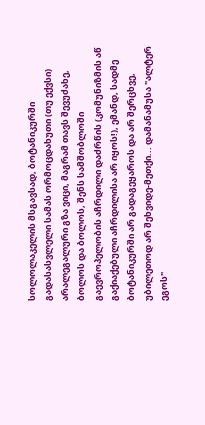სოლოლაკელის მსგავსად, ბოტანიკურში გადასასვლელი სამას ორმოცდახუთი (თუ ექვსი) არალეგალური გზა ვიცი, მაგრამ თავს შევუძახე, ბოლოს და ბოლოს, შენს სამშობლოში გაევროპელობის აჩრდილი დაძრწის (კომუნიზმის აწ გაქიაქებული აჩრდილისა არ იყოს!), ემანდ, სადმე ბოტანიკურში არ გადაგეყაროს და არ შერცხვე, უბილეთოდ არ შეხვიდე-მეთქი... დამანამუსა "ალტერ ეგოს"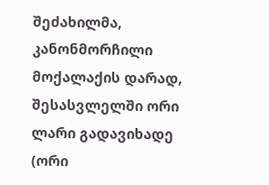შეძახილმა, კანონმორჩილი მოქალაქის დარად, შესასვლელში ორი ლარი გადავიხადე (ორი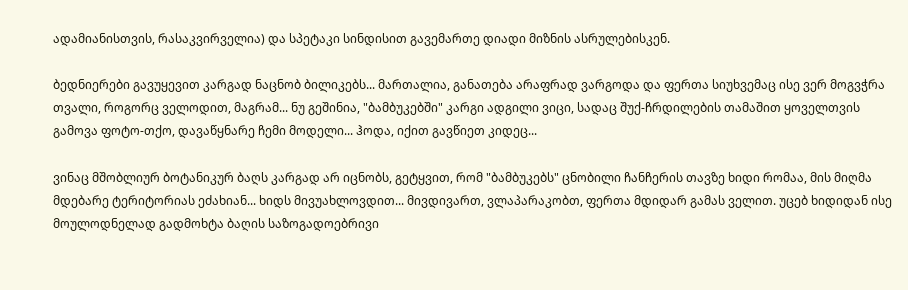ადამიანისთვის, რასაკვირველია) და სპეტაკი სინდისით გავემართე დიადი მიზნის ასრულებისკენ.

ბედნიერები გავუყევით კარგად ნაცნობ ბილიკებს... მართალია, განათება არაფრად ვარგოდა და ფერთა სიუხვემაც ისე ვერ მოგვჭრა თვალი, როგორც ველოდით, მაგრამ... ნუ გეშინია, "ბამბუკებში" კარგი ადგილი ვიცი, სადაც შუქ-ჩრდილების თამაშით ყოველთვის გამოვა ფოტო-თქო, დავაწყნარე ჩემი მოდელი... ჰოდა, იქით გავწიეთ კიდეც...

ვინაც მშობლიურ ბოტანიკურ ბაღს კარგად არ იცნობს, გეტყვით, რომ "ბამბუკებს" ცნობილი ჩანჩერის თავზე ხიდი რომაა, მის მიღმა მდებარე ტერიტორიას ეძახიან... ხიდს მივუახლოვდით... მივდივართ, ვლაპარაკობთ, ფერთა მდიდარ გამას ველით. უცებ ხიდიდან ისე მოულოდნელად გადმოხტა ბაღის საზოგადოებრივი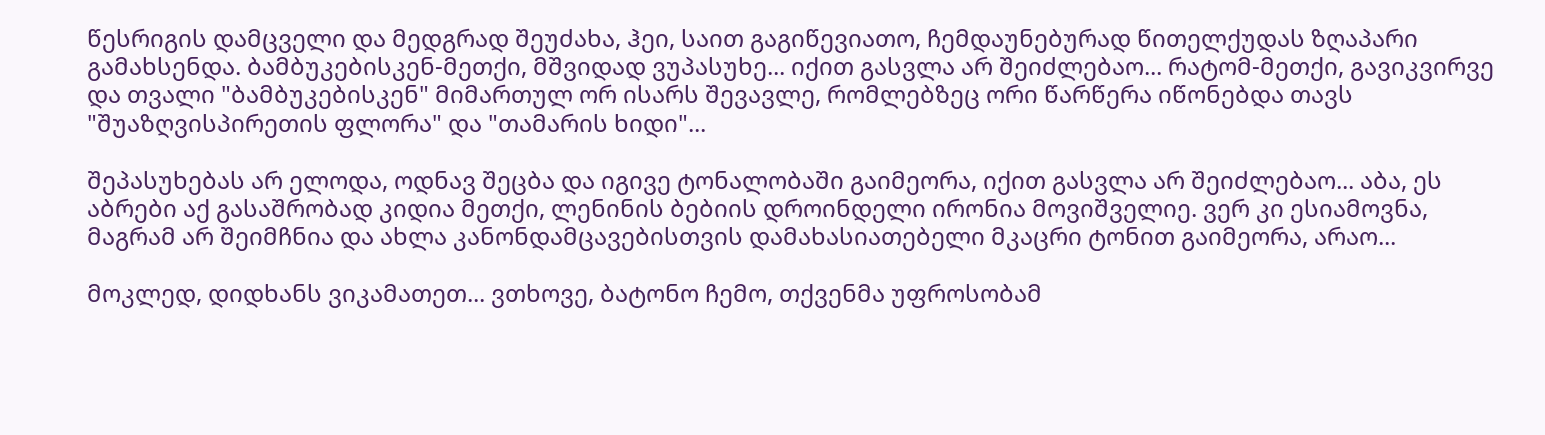წესრიგის დამცველი და მედგრად შეუძახა, ჰეი, საით გაგიწევიათო, ჩემდაუნებურად წითელქუდას ზღაპარი გამახსენდა. ბამბუკებისკენ-მეთქი, მშვიდად ვუპასუხე... იქით გასვლა არ შეიძლებაო... რატომ-მეთქი, გავიკვირვე და თვალი "ბამბუკებისკენ" მიმართულ ორ ისარს შევავლე, რომლებზეც ორი წარწერა იწონებდა თავს "შუაზღვისპირეთის ფლორა" და "თამარის ხიდი"...

შეპასუხებას არ ელოდა, ოდნავ შეცბა და იგივე ტონალობაში გაიმეორა, იქით გასვლა არ შეიძლებაო... აბა, ეს აბრები აქ გასაშრობად კიდია მეთქი, ლენინის ბებიის დროინდელი ირონია მოვიშველიე. ვერ კი ესიამოვნა, მაგრამ არ შეიმჩნია და ახლა კანონდამცავებისთვის დამახასიათებელი მკაცრი ტონით გაიმეორა, არაო...

მოკლედ, დიდხანს ვიკამათეთ... ვთხოვე, ბატონო ჩემო, თქვენმა უფროსობამ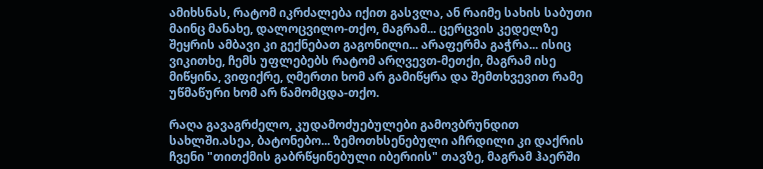ამიხსნას, რატომ იკრძალება იქით გასვლა, ან რაიმე სახის საბუთი მაინც მანახე, დალოცვილო-თქო, მაგრამ... ცერცვის კედელზე შეყრის ამბავი კი გექნებათ გაგონილი... არაფერმა გაჭრა... ისიც ვიკითხე, ჩემს უფლებებს რატომ არღვევთ-მეთქი, მაგრამ ისე მიწყინა, ვიფიქრე, ღმერთი ხომ არ გამიწყრა და შემთხვევით რამე უწმაწური ხომ არ წამომცდა-თქო.

რაღა გავაგრძელო, კუდამოძუებულები გამოვბრუნდით სახლში.ასეა, ბატონებო... ზემოთხსენებული აჩრდილი კი დაქრის ჩვენი "თითქმის გაბრწყინებული იბერიის" თავზე, მაგრამ ჰაერში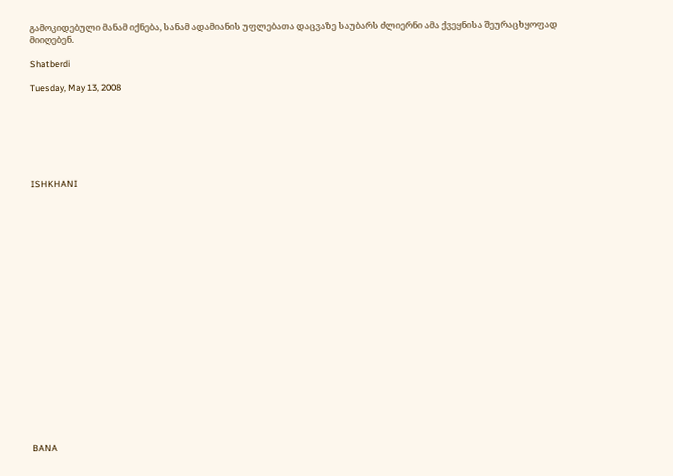გამოკიდებული მანამ იქნება, სანამ ადამიანის უფლებათა დაცვაზე საუბარს ძლიერნი ამა ქვეყნისა შეურაცხყოფად მიიღებენ.

Shatberdi

Tuesday, May 13, 2008







ISHKHANI





















BANA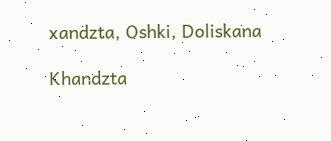xandzta, Oshki, Doliskana

Khandzta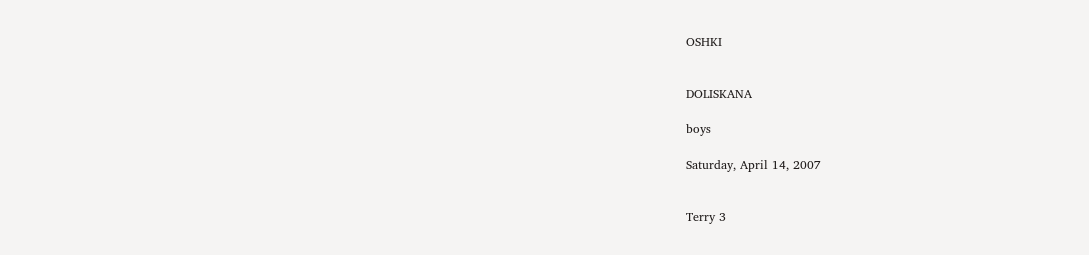OSHKI


DOLISKANA

boys

Saturday, April 14, 2007


Terry 3